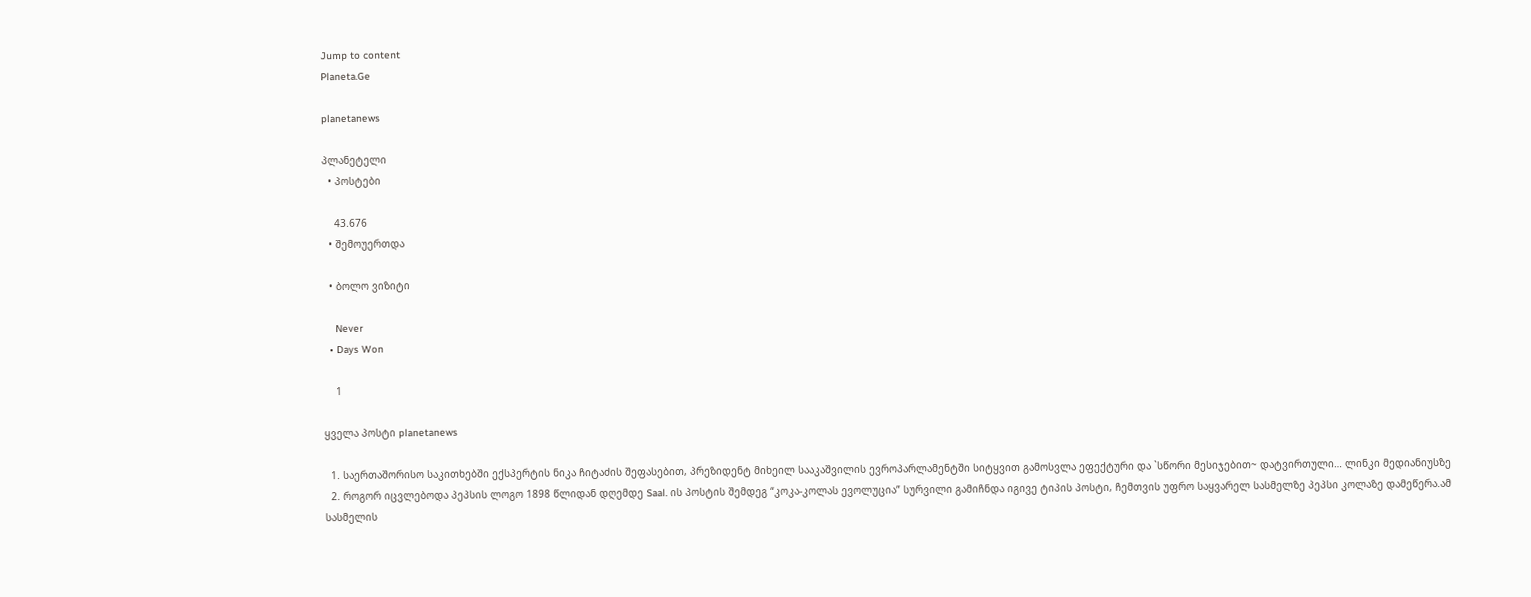Jump to content
Planeta.Ge

planetanews

პლანეტელი
  • პოსტები

    43.676
  • შემოუერთდა

  • ბოლო ვიზიტი

    Never
  • Days Won

    1

ყველა პოსტი planetanews

  1. საერთაშორისო საკითხებში ექსპერტის ნიკა ჩიტაძის შეფასებით, პრეზიდენტ მიხეილ სააკაშვილის ევროპარლამენტში სიტყვით გამოსვლა ეფექტური და `სწორი მესიჯებით~ დატვირთული… ლინკი მედიანიუსზე
  2. როგორ იცვლებოდა პეპსის ლოგო 1898 წლიდან დღემდე Saal. ის პოსტის შემდეგ “კოკა-კოლას ევოლუცია” სურვილი გამიჩნდა იგივე ტიპის პოსტი, ჩემთვის უფრო საყვარელ სასმელზე პეპსი კოლაზე დამეწერა.ამ სასმელის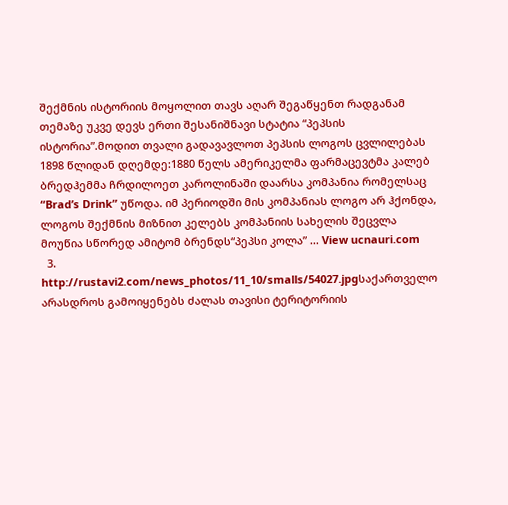შექმნის ისტორიის მოყოლით თავს აღარ შეგაწყენთ რადგანამ თემაზე უკვე დევს ერთი შესანიშნავი სტატია “პეპსის ისტორია”.მოდით თვალი გადავავლოთ პეპსის ლოგოს ცვლილებას 1898 წლიდან დღემდე:1880 წელს ამერიკელმა ფარმაცევტმა კალებ ბრედჰემმა ჩრდილოეთ კაროლინაში დაარსა კომპანია რომელსაც “Brad’s Drink” უწოდა. იმ პერიოდში მის კომპანიას ლოგო არ ჰქონდა, ლოგოს შექმნის მიზნით კელებს კომპანიის სახელის შეცვლა მოუწია სწორედ ამიტომ ბრენდს“პეპსი კოლა” ... View ucnauri.com
  3. http://rustavi2.com/news_photos/11_10/smalls/54027.jpgსაქართველო არასდროს გამოიყენებს ძალას თავისი ტერიტორიის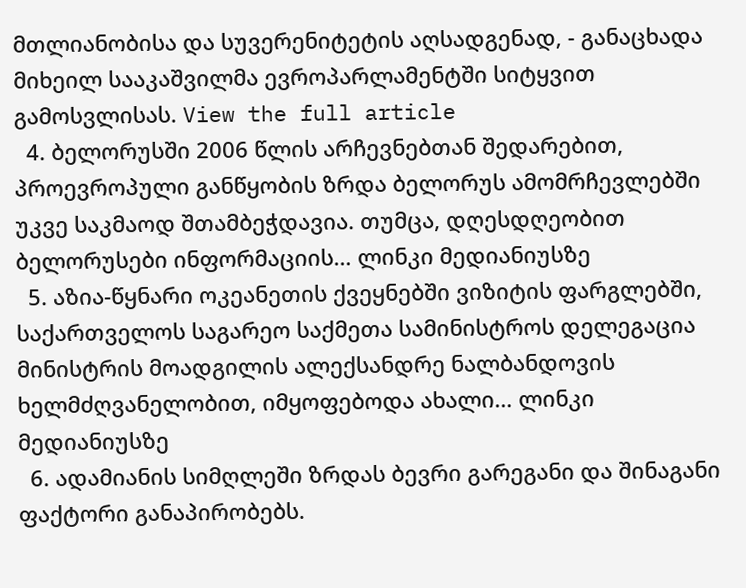მთლიანობისა და სუვერენიტეტის აღსადგენად, - განაცხადა მიხეილ სააკაშვილმა ევროპარლამენტში სიტყვით გამოსვლისას. View the full article
  4. ბელორუსში 2006 წლის არჩევნებთან შედარებით, პროევროპული განწყობის ზრდა ბელორუს ამომრჩევლებში უკვე საკმაოდ შთამბეჭდავია. თუმცა, დღესდღეობით ბელორუსები ინფორმაციის… ლინკი მედიანიუსზე
  5. აზია-წყნარი ოკეანეთის ქვეყნებში ვიზიტის ფარგლებში, საქართველოს საგარეო საქმეთა სამინისტროს დელეგაცია მინისტრის მოადგილის ალექსანდრე ნალბანდოვის ხელმძღვანელობით, იმყოფებოდა ახალი… ლინკი მედიანიუსზე
  6. ადამიანის სიმღლეში ზრდას ბევრი გარეგანი და შინაგანი ფაქტორი განაპირობებს.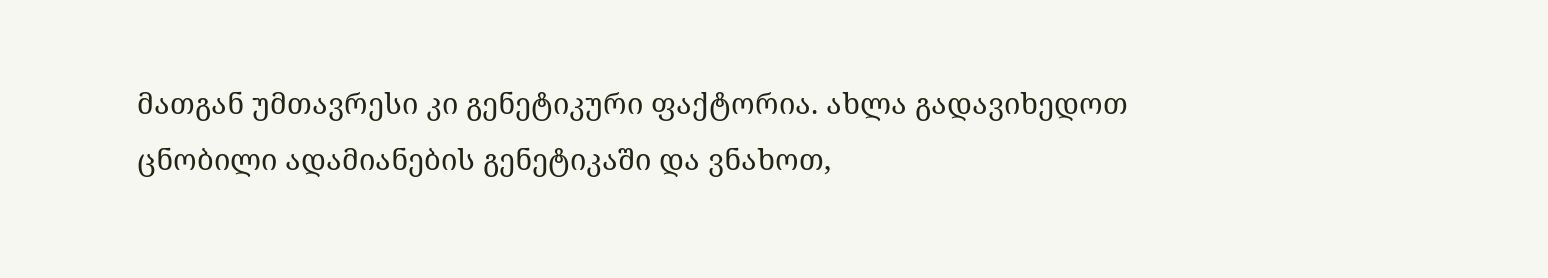მათგან უმთავრესი კი გენეტიკური ფაქტორია. ახლა გადავიხედოთ ცნობილი ადამიანების გენეტიკაში და ვნახოთ,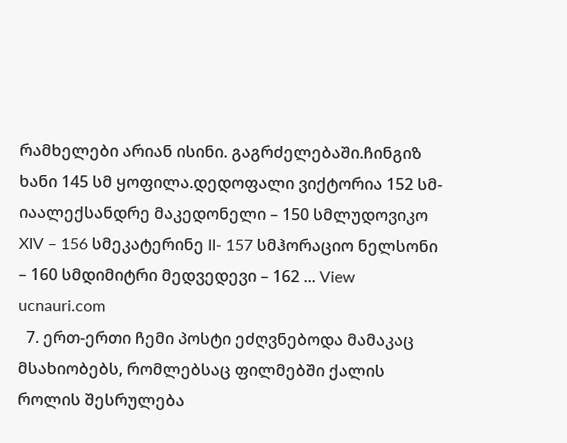რამხელები არიან ისინი. გაგრძელებაში.ჩინგიზ ხანი 145 სმ ყოფილა.დედოფალი ვიქტორია 152 სმ-იაალექსანდრე მაკედონელი – 150 სმლუდოვიკო XIV – 156 სმეკატერინე II- 157 სმჰორაციო ნელსონი – 160 სმდიმიტრი მედვედევი – 162 ... View ucnauri.com
  7. ერთ-ერთი ჩემი პოსტი ეძღვნებოდა მამაკაც მსახიობებს, რომლებსაც ფილმებში ქალის როლის შესრულება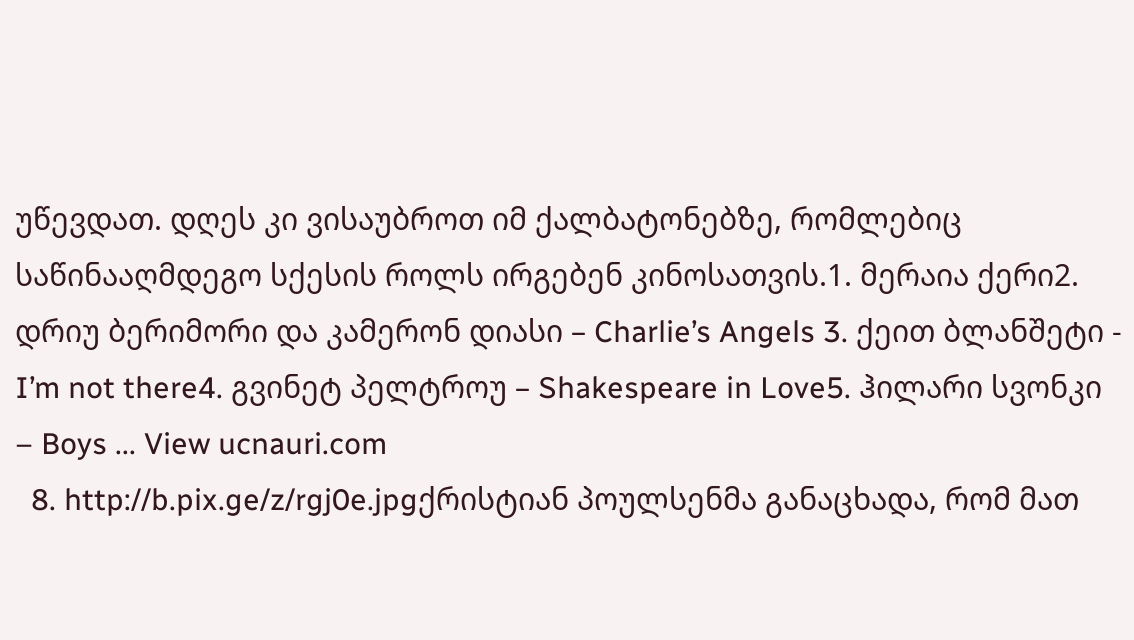უწევდათ. დღეს კი ვისაუბროთ იმ ქალბატონებზე, რომლებიც საწინააღმდეგო სქესის როლს ირგებენ კინოსათვის.1. მერაია ქერი2. დრიუ ბერიმორი და კამერონ დიასი – Charlie’s Angels 3. ქეით ბლანშეტი - I’m not there4. გვინეტ პელტროუ – Shakespeare in Love5. ჰილარი სვონკი – Boys ... View ucnauri.com
  8. http://b.pix.ge/z/rgj0e.jpgქრისტიან პოულსენმა განაცხადა, რომ მათ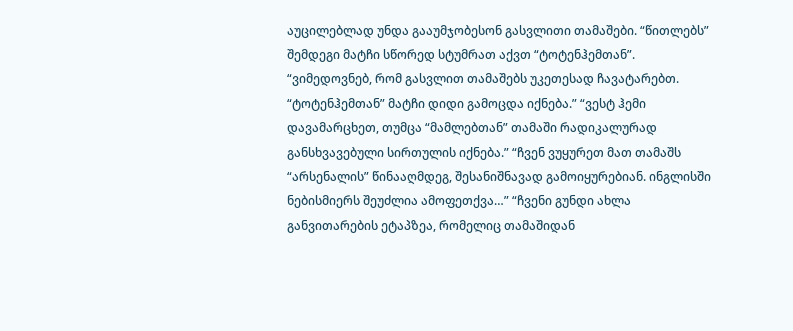აუცილებლად უნდა გააუმჯობესონ გასვლითი თამაშები. “წითლებს” შემდეგი მატჩი სწორედ სტუმრათ აქვთ “ტოტენჰემთან”. “ვიმედოვნებ, რომ გასვლით თამაშებს უკეთესად ჩავატარებთ. “ტოტენჰემთან” მატჩი დიდი გამოცდა იქნება.” “ვესტ ჰემი დავამარცხეთ, თუმცა “მამლებთან” თამაში რადიკალურად განსხვავებული სირთულის იქნება.” “ჩვენ ვუყურეთ მათ თამაშს “არსენალის” წინააღმდეგ, შესანიშნავად გამოიყურებიან. ინგლისში ნებისმიერს შეუძლია ამოფეთქვა…” “ჩვენი გუნდი ახლა განვითარების ეტაპზეა, რომელიც თამაშიდან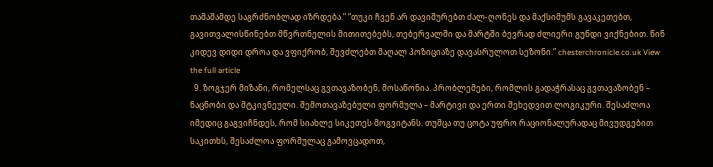თამაშამდე საგრძნობლად იზრდება.” “თუკი ჩვენ არ დავიშურებთ ძალ-ღონეს და მაქსიმუმს გავაკეთებთ, გავითვალისწინებთ მწვრთნელის მითითებებს, თებერვალში და მარტში ბევრად ძლიერი გუნდი ვიქნებით. წინ კიდევ დიდი დროა და ვფიქრობ, შევძლებთ მაღალ პოზიციაზე დავასრულოთ სეზონი.” chesterchronicle.co.uk View the full article
  9. ზოგჯერ მიზანი, რომელსაც გვთავაზობენ, მოსაწონია. პრობლემები, რომლის გადაჭრასაც გვთავაზობენ – ნაცნობი და მტკივნეული. შემოთავაზებული ფორმულა – მარტივი და ერთი შეხედვით ლოგიკური. შესაძლოა იმედიც გაგვიჩნდეს, რომ სიახლე სიკეთეს მოგვიტანს. თუმცა თუ ცოტა უფრო რაციონალურადაც მივუდგებით საკითხს, შესაძლოა ფორმულაც გამოვცადოთ,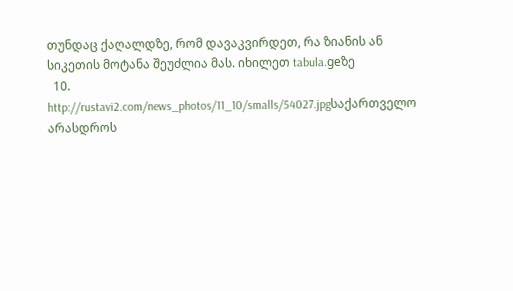თუნდაც ქაღალდზე, რომ დავაკვირდეთ, რა ზიანის ან სიკეთის მოტანა შეუძლია მას. იხილეთ tabula.geზე
  10. http://rustavi2.com/news_photos/11_10/smalls/54027.jpgსაქართველო არასდროს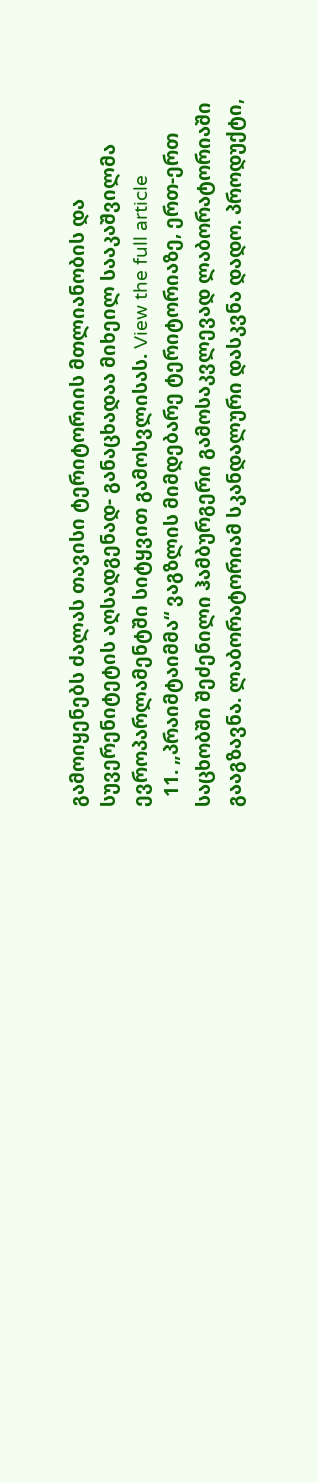გამოიყენებს ძალას თავისი ტერიტორიის მთლიანობის და სუვერენიტეტის აღსადგენად- განაცხადაა მიხეილ სააკაშვილმა ევროპარლამენტში სიტყვით გამოსვლისას. View the full article
  11. „პრაიმტაიმმა“ ვაგზლის მიმდებარე ტერიტორიაზე, ერთ-ერთ საცხობში შეძენილი ჰამბურგერი გამოსაკვლევად ლაბორატორიაში გააგზავნა. ლაბორატორიამ სკანდალური დასკვნა დადო. პროდუქტი,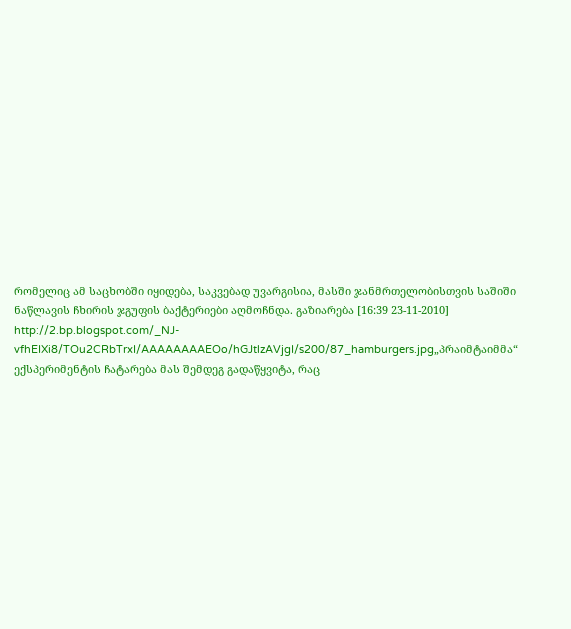რომელიც ამ საცხობში იყიდება, საკვებად უვარგისია, მასში ჯანმრთელობისთვის საშიში ნაწლავის ჩხირის ჯგუფის ბაქტერიები აღმოჩნდა. გაზიარება [16:39 23-11-2010] http://2.bp.blogspot.com/_NJ-vfhEIXi8/TOu2CRbTrxI/AAAAAAAAEOo/hGJtlzAVjgI/s200/87_hamburgers.jpg„პრაიმტაიმმა“ ექსპერიმენტის ჩატარება მას შემდეგ გადაწყვიტა, რაც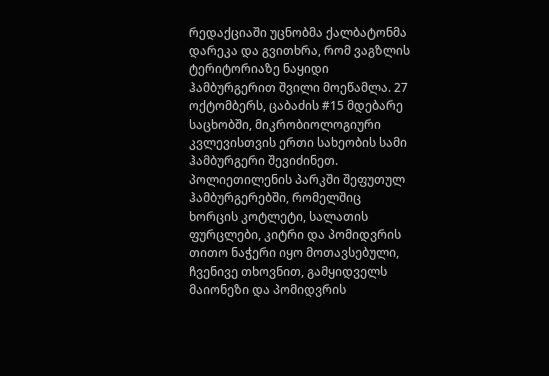რედაქციაში უცნობმა ქალბატონმა დარეკა და გვითხრა, რომ ვაგზლის ტერიტორიაზე ნაყიდი ჰამბურგერით შვილი მოეწამლა. 27 ოქტომბერს, ცაბაძის #15 მდებარე საცხობში, მიკრობიოლოგიური კვლევისთვის ერთი სახეობის სამი ჰამბურგერი შევიძინეთ. პოლიეთილენის პარკში შეფუთულ ჰამბურგერებში, რომელშიც ხორცის კოტლეტი, სალათის ფურცლები, კიტრი და პომიდვრის თითო ნაჭერი იყო მოთავსებული, ჩვენივე თხოვნით, გამყიდველს მაიონეზი და პომიდვრის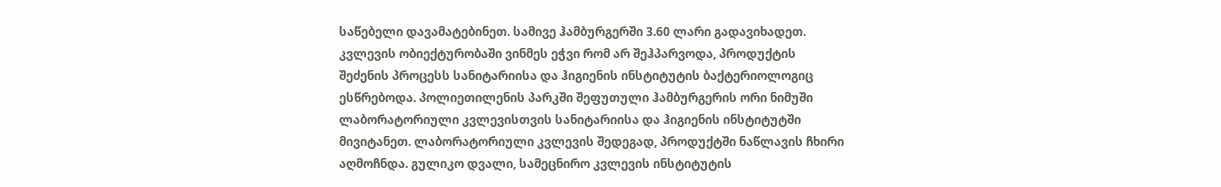საწებელი დავამატებინეთ. სამივე ჰამბურგერში 3.60 ლარი გადავიხადეთ. კვლევის ობიექტურობაში ვინმეს ეჭვი რომ არ შეჰპარვოდა, პროდუქტის შეძენის პროცესს სანიტარიისა და ჰიგიენის ინსტიტუტის ბაქტერიოლოგიც ესწრებოდა. პოლიეთილენის პარკში შეფუთული ჰამბურგერის ორი ნიმუში ლაბორატორიული კვლევისთვის სანიტარიისა და ჰიგიენის ინსტიტუტში მივიტანეთ. ლაბორატორიული კვლევის შედეგად, პროდუქტში ნაწლავის ჩხირი აღმოჩნდა. გულიკო დვალი, სამეცნირო კვლევის ინსტიტუტის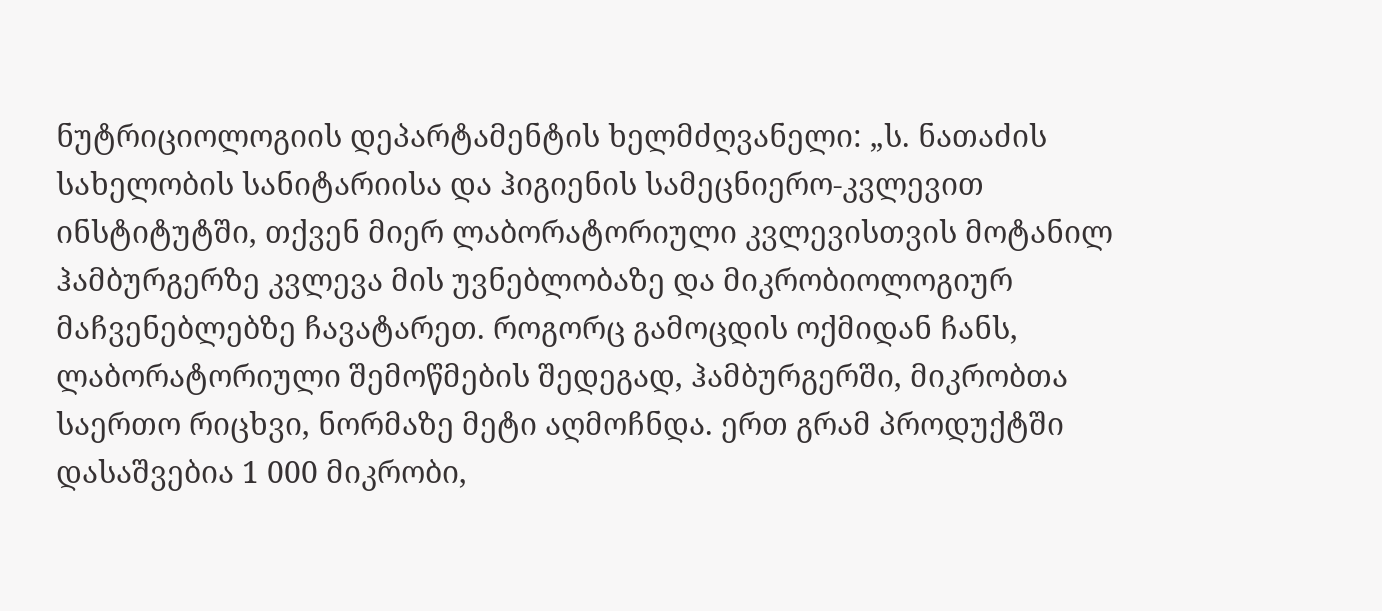ნუტრიციოლოგიის დეპარტამენტის ხელმძღვანელი: „ს. ნათაძის სახელობის სანიტარიისა და ჰიგიენის სამეცნიერო-კვლევით ინსტიტუტში, თქვენ მიერ ლაბორატორიული კვლევისთვის მოტანილ ჰამბურგერზე კვლევა მის უვნებლობაზე და მიკრობიოლოგიურ მაჩვენებლებზე ჩავატარეთ. როგორც გამოცდის ოქმიდან ჩანს, ლაბორატორიული შემოწმების შედეგად, ჰამბურგერში, მიკრობთა საერთო რიცხვი, ნორმაზე მეტი აღმოჩნდა. ერთ გრამ პროდუქტში დასაშვებია 1 000 მიკრობი,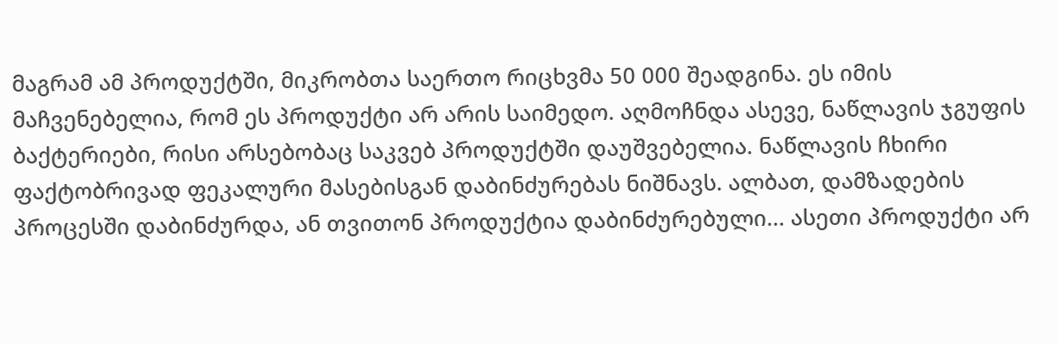მაგრამ ამ პროდუქტში, მიკრობთა საერთო რიცხვმა 50 000 შეადგინა. ეს იმის მაჩვენებელია, რომ ეს პროდუქტი არ არის საიმედო. აღმოჩნდა ასევე, ნაწლავის ჯგუფის ბაქტერიები, რისი არსებობაც საკვებ პროდუქტში დაუშვებელია. ნაწლავის ჩხირი ფაქტობრივად ფეკალური მასებისგან დაბინძურებას ნიშნავს. ალბათ, დამზადების პროცესში დაბინძურდა, ან თვითონ პროდუქტია დაბინძურებული... ასეთი პროდუქტი არ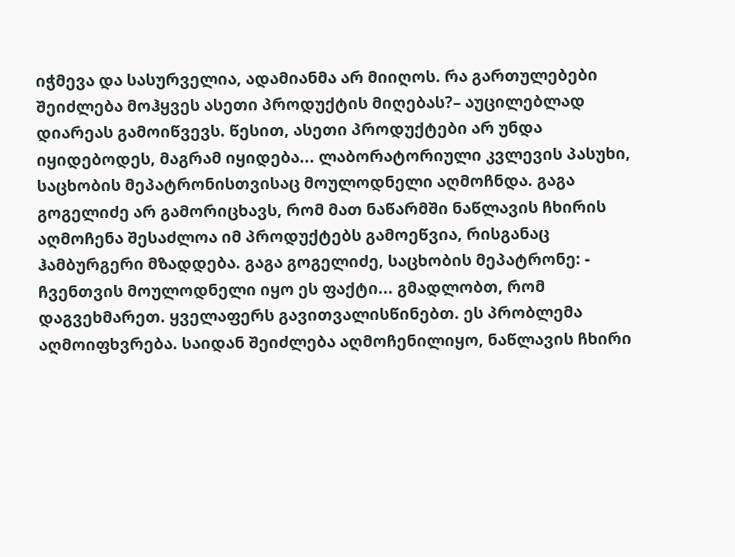იჭმევა და სასურველია, ადამიანმა არ მიიღოს. რა გართულებები შეიძლება მოჰყვეს ასეთი პროდუქტის მიღებას?– აუცილებლად დიარეას გამოიწვევს. წესით, ასეთი პროდუქტები არ უნდა იყიდებოდეს, მაგრამ იყიდება... ლაბორატორიული კვლევის პასუხი, საცხობის მეპატრონისთვისაც მოულოდნელი აღმოჩნდა. გაგა გოგელიძე არ გამორიცხავს, რომ მათ ნაწარმში ნაწლავის ჩხირის აღმოჩენა შესაძლოა იმ პროდუქტებს გამოეწვია, რისგანაც ჰამბურგერი მზადდება. გაგა გოგელიძე, საცხობის მეპატრონე: - ჩვენთვის მოულოდნელი იყო ეს ფაქტი... გმადლობთ, რომ დაგვეხმარეთ. ყველაფერს გავითვალისწინებთ. ეს პრობლემა აღმოიფხვრება. საიდან შეიძლება აღმოჩენილიყო, ნაწლავის ჩხირი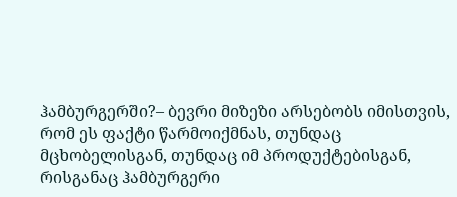ჰამბურგერში?– ბევრი მიზეზი არსებობს იმისთვის, რომ ეს ფაქტი წარმოიქმნას, თუნდაც მცხობელისგან, თუნდაც იმ პროდუქტებისგან, რისგანაც ჰამბურგერი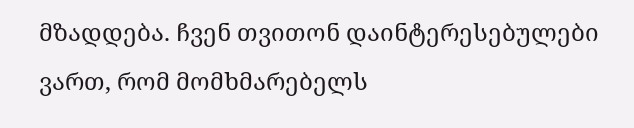მზადდება. ჩვენ თვითონ დაინტერესებულები ვართ, რომ მომხმარებელს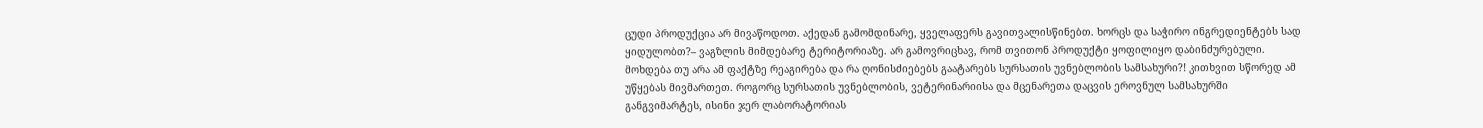ცუდი პროდუქცია არ მივაწოდოთ. აქედან გამომდინარე, ყველაფერს გავითვალისწინებთ. ხორცს და საჭირო ინგრედიენტებს სად ყიდულობთ?– ვაგზლის მიმდებარე ტერიტორიაზე. არ გამოვრიცხავ, რომ თვითონ პროდუქტი ყოფილიყო დაბინძურებული. მოხდება თუ არა ამ ფაქტზე რეაგირება და რა ღონისძიებებს გაატარებს სურსათის უვნებლობის სამსახური?! კითხვით სწორედ ამ უწყებას მივმართეთ. როგორც სურსათის უვნებლობის, ვეტერინარიისა და მცენარეთა დაცვის ეროვნულ სამსახურში განგვიმარტეს, ისინი ჯერ ლაბორატორიას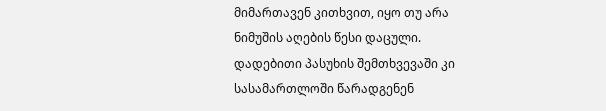მიმართავენ კითხვით, იყო თუ არა ნიმუშის აღების წესი დაცული. დადებითი პასუხის შემთხვევაში კი სასამართლოში წარადგენენ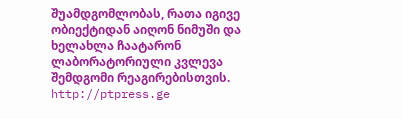შუამდგომლობას, რათა იგივე ობიექტიდან აიღონ ნიმუში და ხელახლა ჩაატარონ ლაბორატორიული კვლევა შემდგომი რეაგირებისთვის. http://ptpress.ge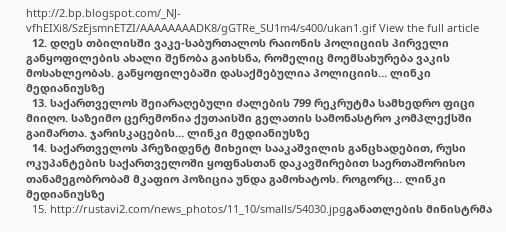http://2.bp.blogspot.com/_NJ-vfhEIXi8/SzEjsmnETZI/AAAAAAAADK8/gGTRe_SU1m4/s400/ukan1.gif View the full article
  12. დღეს თბილისში ვაკე-საბურთალოს რაიონის პოლიციის პირველი განყოფილების ახალი შენობა გაიხსნა, რომელიც მოემსახურება ვაკის მოსახლეობას. განყოფილებაში დასაქმებულია პოლიციის… ლინკი მედიანიუსზე
  13. საქართველოს შეიარაღებული ძალების 799 რეკრუტმა სამხედრო ფიცი მიიღო. საზეიმო ცერემონია ქუთაისში გელათის სამონასტრო კომპლექსში გაიმართა. ჯარისკაცების… ლინკი მედიანიუსზე
  14. საქართველოს პრეზიდენტ მიხეილ სააკაშვილის განცხადებით, რუსი ოკუპანტების საქართველოში ყოფნასთან დაკავშირებით საერთაშორისო თანამეგობრობამ მკაფიო პოზიცია უნდა გამოხატოს. როგორც… ლინკი მედიანიუსზე
  15. http://rustavi2.com/news_photos/11_10/smalls/54030.jpgგანათლების მინისტრმა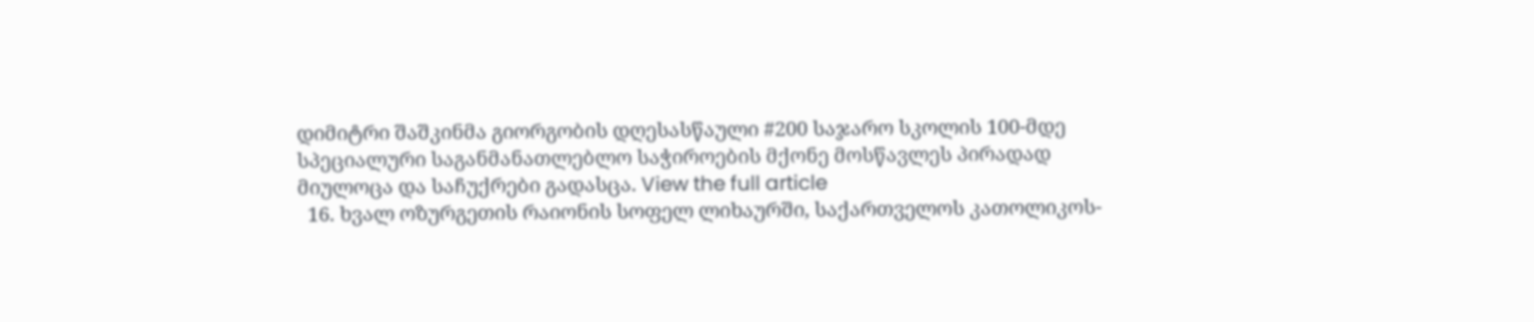დიმიტრი შაშკინმა გიორგობის დღესასწაული #200 საჯარო სკოლის 100-მდე სპეციალური საგანმანათლებლო საჭიროების მქონე მოსწავლეს პირადად მიულოცა და საჩუქრები გადასცა. View the full article
  16. ხვალ ოზურგეთის რაიონის სოფელ ლიხაურში, საქართველოს კათოლიკოს-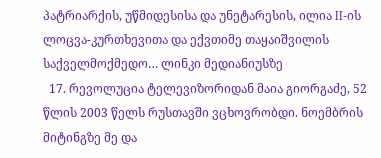პატრიარქის, უწმიდესისა და უნეტარესის, ილია II-ის ლოცვა-კურთხევითა და ექვთიმე თაყაიშვილის საქველმოქმედო… ლინკი მედიანიუსზე
  17. რევოლუცია ტელევიზორიდან მაია გიორგაძე, 52 წლის 2003 წელს რუსთავში ვცხოვრობდი. ნოემბრის მიტინგზე მე და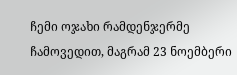ჩემი ოჯახი რამდენჯერმე ჩამოვედით, მაგრამ 23 ნოემბერი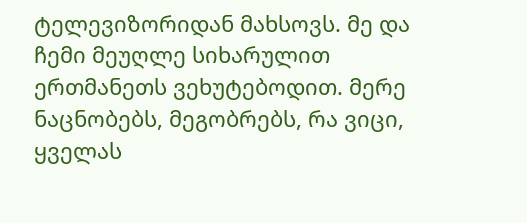ტელევიზორიდან მახსოვს. მე და ჩემი მეუღლე სიხარულით ერთმანეთს ვეხუტებოდით. მერე ნაცნობებს, მეგობრებს, რა ვიცი, ყველას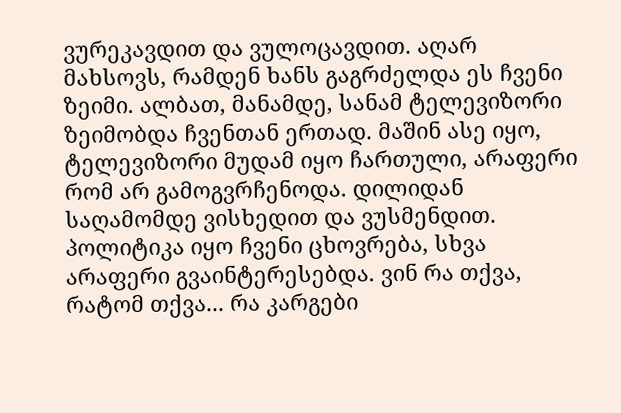ვურეკავდით და ვულოცავდით. აღარ მახსოვს, რამდენ ხანს გაგრძელდა ეს ჩვენი ზეიმი. ალბათ, მანამდე, სანამ ტელევიზორი ზეიმობდა ჩვენთან ერთად. მაშინ ასე იყო, ტელევიზორი მუდამ იყო ჩართული, არაფერი რომ არ გამოგვრჩენოდა. დილიდან საღამომდე ვისხედით და ვუსმენდით. პოლიტიკა იყო ჩვენი ცხოვრება, სხვა არაფერი გვაინტერესებდა. ვინ რა თქვა, რატომ თქვა... რა კარგები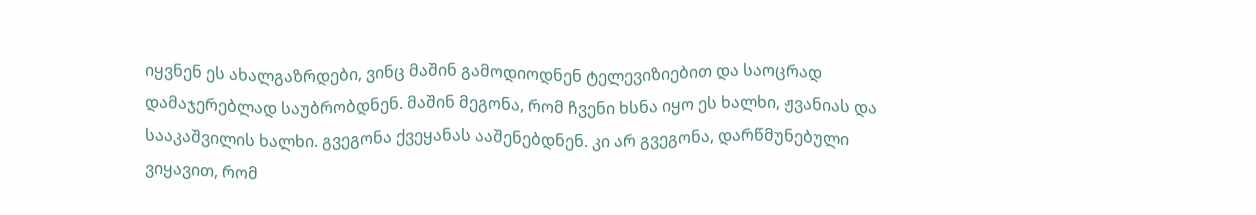იყვნენ ეს ახალგაზრდები, ვინც მაშინ გამოდიოდნენ ტელევიზიებით და საოცრად დამაჯერებლად საუბრობდნენ. მაშინ მეგონა, რომ ჩვენი ხსნა იყო ეს ხალხი, ჟვანიას და სააკაშვილის ხალხი. გვეგონა ქვეყანას ააშენებდნენ. კი არ გვეგონა, დარწმუნებული ვიყავით, რომ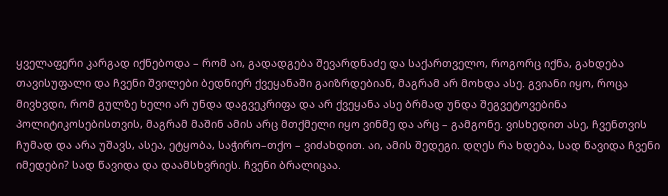ყველაფერი კარგად იქნებოდა – რომ აი, გადადგება შევარდნაძე და საქართველო, როგორც იქნა, გახდება თავისუფალი და ჩვენი შვილები ბედნიერ ქვეყანაში გაიზრდებიან, მაგრამ არ მოხდა ასე. გვიანი იყო, როცა მივხვდი, რომ გულზე ხელი არ უნდა დაგვეკრიფა და არ ქვეყანა ასე ბრმად უნდა შეგვეტოვებინა პოლიტიკოსებისთვის, მაგრამ მაშინ ამის არც მთქმელი იყო ვინმე და არც – გამგონე. ვისხედით ასე, ჩვენთვის ჩუმად და არა უშავს, ასეა, ეტყობა, საჭირო–თქო – ვიძახდით. აი, ამის შედეგი. დღეს რა ხდება, სად წავიდა ჩვენი იმედები? სად წავიდა და დაამსხვრიეს. ჩვენი ბრალიცაა.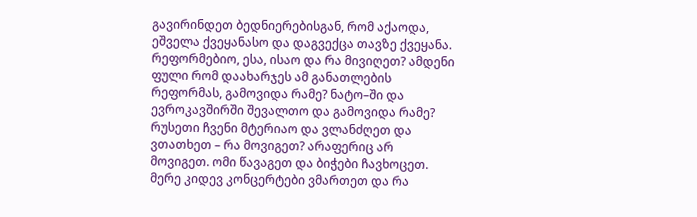გავირინდეთ ბედნიერებისგან, რომ აქაოდა, ეშველა ქვეყანასო და დაგვექცა თავზე ქვეყანა. რეფორმებიო, ესა, ისაო და რა მივიღეთ? ამდენი ფული რომ დაახარჯეს ამ განათლების რეფორმას, გამოვიდა რამე? ნატო–ში და ევროკავშირში შევალთო და გამოვიდა რამე? რუსეთი ჩვენი მტერიაო და ვლანძღეთ და ვთათხეთ – რა მოვიგეთ? არაფერიც არ მოვიგეთ. ომი წავაგეთ და ბიჭები ჩავხოცეთ. მერე კიდევ კონცერტები ვმართეთ და რა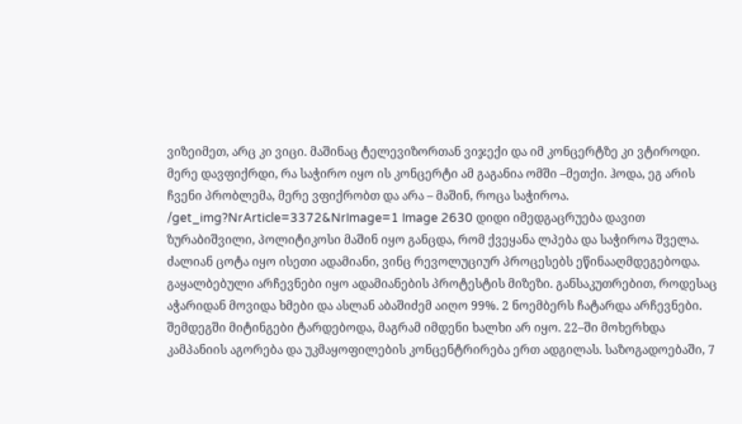ვიზეიმეთ, არც კი ვიცი. მაშინაც ტელევიზორთან ვიჯექი და იმ კონცერტზე კი ვტიროდი. მერე დავფიქრდი, რა საჭირო იყო ის კონცერტი ამ გაგანია ომში –მეთქი. ჰოდა, ეგ არის ჩვენი პრობლემა, მერე ვფიქრობთ და არა – მაშინ, როცა საჭიროა. /get_img?NrArticle=3372&NrImage=1 Image 2630 დიდი იმედგაცრუება დავით ზურაბიშვილი, პოლიტიკოსი მაშინ იყო განცდა, რომ ქვეყანა ლპება და საჭიროა შველა. ძალიან ცოტა იყო ისეთი ადამიანი, ვინც რევოლუციურ პროცესებს ეწინააღმდეგებოდა. გაყალბებული არჩევნები იყო ადამიანების პროტესტის მიზეზი. განსაკუთრებით, როდესაც აჭარიდან მოვიდა ხმები და ასლან აბაშიძემ აიღო 99%. 2 ნოემბერს ჩატარდა არჩევნები. შემდეგში მიტინგები ტარდებოდა, მაგრამ იმდენი ხალხი არ იყო. 22–ში მოხერხდა კამპანიის აგორება და უკმაყოფილების კონცენტრირება ერთ ადგილას. საზოგადოებაში, 7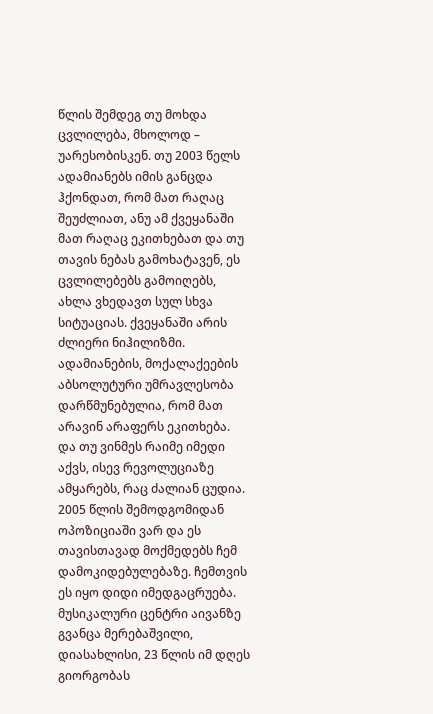წლის შემდეგ თუ მოხდა ცვლილება, მხოლოდ – უარესობისკენ. თუ 2003 წელს ადამიანებს იმის განცდა ჰქონდათ, რომ მათ რაღაც შეუძლიათ, ანუ ამ ქვეყანაში მათ რაღაც ეკითხებათ და თუ თავის ნებას გამოხატავენ, ეს ცვლილებებს გამოიღებს, ახლა ვხედავთ სულ სხვა სიტუაციას. ქვეყანაში არის ძლიერი ნიჰილიზმი. ადამიანების, მოქალაქეების აბსოლუტური უმრავლესობა დარწმუნებულია, რომ მათ არავინ არაფერს ეკითხება. და თუ ვინმეს რაიმე იმედი აქვს, ისევ რევოლუციაზე ამყარებს, რაც ძალიან ცუდია. 2005 წლის შემოდგომიდან ოპოზიციაში ვარ და ეს თავისთავად მოქმედებს ჩემ დამოკიდებულებაზე. ჩემთვის ეს იყო დიდი იმედგაცრუება. მუსიკალური ცენტრი აივანზე გვანცა მერებაშვილი, დიასახლისი, 23 წლის იმ დღეს გიორგობას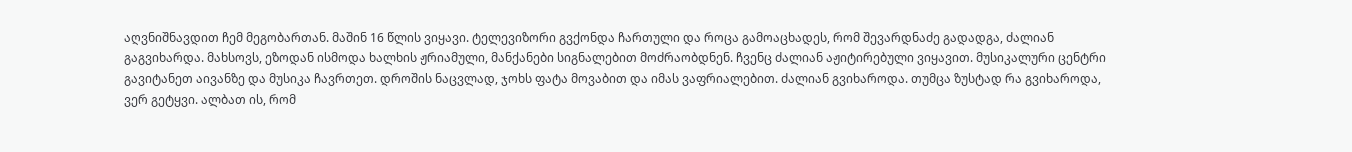აღვნიშნავდით ჩემ მეგობართან. მაშინ 16 წლის ვიყავი. ტელევიზორი გვქონდა ჩართული და როცა გამოაცხადეს, რომ შევარდნაძე გადადგა, ძალიან გაგვიხარდა. მახსოვს, ეზოდან ისმოდა ხალხის ჟრიამული, მანქანები სიგნალებით მოძრაობდნენ. ჩვენც ძალიან აჟიტირებული ვიყავით. მუსიკალური ცენტრი გავიტანეთ აივანზე და მუსიკა ჩავრთეთ. დროშის ნაცვლად, ჯოხს ფატა მოვაბით და იმას ვაფრიალებით. ძალიან გვიხაროდა. თუმცა ზუსტად რა გვიხაროდა, ვერ გეტყვი. ალბათ ის, რომ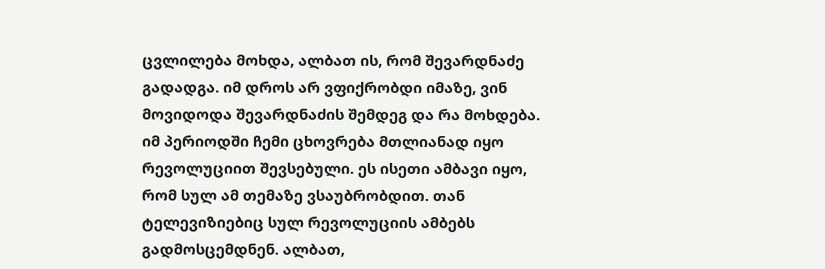ცვლილება მოხდა, ალბათ ის, რომ შევარდნაძე გადადგა. იმ დროს არ ვფიქრობდი იმაზე, ვინ მოვიდოდა შევარდნაძის შემდეგ და რა მოხდება. იმ პერიოდში ჩემი ცხოვრება მთლიანად იყო რევოლუციით შევსებული. ეს ისეთი ამბავი იყო, რომ სულ ამ თემაზე ვსაუბრობდით. თან ტელევიზიებიც სულ რევოლუციის ამბებს გადმოსცემდნენ. ალბათ,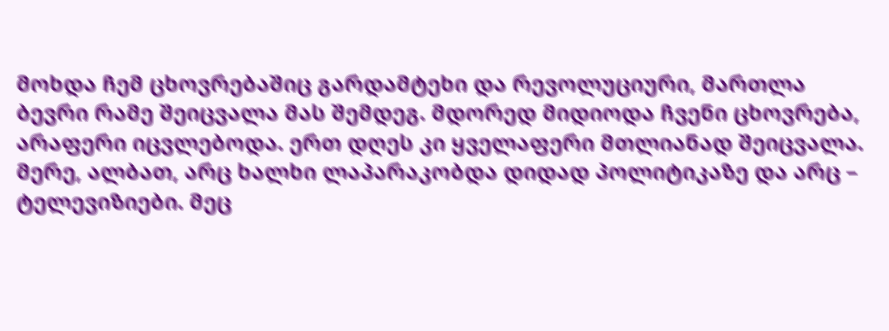მოხდა ჩემ ცხოვრებაშიც გარდამტეხი და რევოლუციური, მართლა ბევრი რამე შეიცვალა მას შემდეგ. მდორედ მიდიოდა ჩვენი ცხოვრება, არაფერი იცვლებოდა. ერთ დღეს კი ყველაფერი მთლიანად შეიცვალა. მერე, ალბათ, არც ხალხი ლაპარაკობდა დიდად პოლიტიკაზე და არც – ტელევიზიები. მეც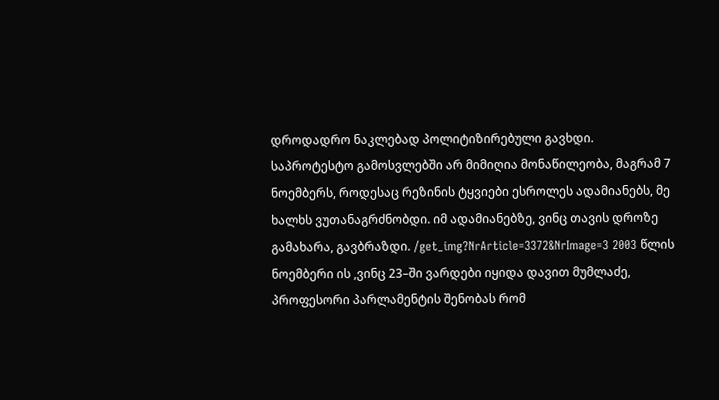დროდადრო ნაკლებად პოლიტიზირებული გავხდი. საპროტესტო გამოსვლებში არ მიმიღია მონაწილეობა, მაგრამ 7 ნოემბერს, როდესაც რეზინის ტყვიები ესროლეს ადამიანებს, მე ხალხს ვუთანაგრძნობდი. იმ ადამიანებზე, ვინც თავის დროზე გამახარა, გავბრაზდი. /get_img?NrArticle=3372&NrImage=3 2003 წლის ნოემბერი ის ,ვინც 23–ში ვარდები იყიდა დავით მუმლაძე, პროფესორი პარლამენტის შენობას რომ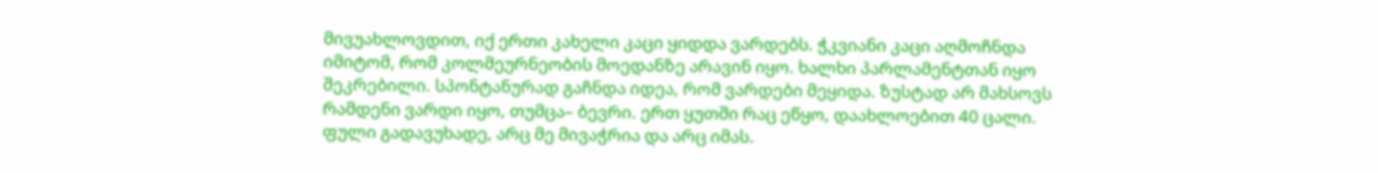მივუახლოვდით, იქ ერთი კახელი კაცი ყიდდა ვარდებს. ჭკვიანი კაცი აღმოჩნდა იმიტომ, რომ კოლმეურნეობის მოედანზე არავინ იყო. ხალხი პარლამენტთან იყო შეკრებილი. სპონტანურად გაჩნდა იდეა, რომ ვარდები მეყიდა. ზუსტად არ მახსოვს რამდენი ვარდი იყო, თუმცა– ბევრი. ერთ ყუთში რაც ეწყო, დაახლოებით 40 ცალი. ფული გადავუხადე, არც მე მივაჭრია და არც იმას.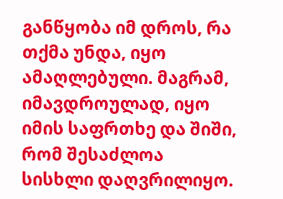განწყობა იმ დროს, რა თქმა უნდა, იყო ამაღლებული. მაგრამ, იმავდროულად, იყო იმის საფრთხე და შიში, რომ შესაძლოა სისხლი დაღვრილიყო.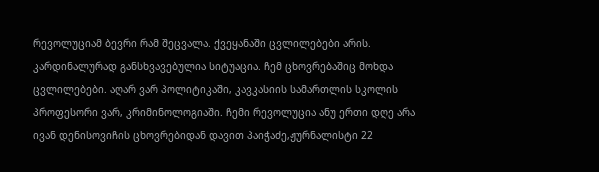რევოლუციამ ბევრი რამ შეცვალა. ქვეყანაში ცვლილებები არის. კარდინალურად განსხვავებულია სიტუაცია. ჩემ ცხოვრებაშიც მოხდა ცვლილებები. აღარ ვარ პოლიტიკაში, კავკასიის სამართლის სკოლის პროფესორი ვარ, კრიმინოლოგიაში. ჩემი რევოლუცია ანუ ერთი დღე არა ივან დენისოვიჩის ცხოვრებიდან დავით პაიჭაძე,ჟურნალისტი 22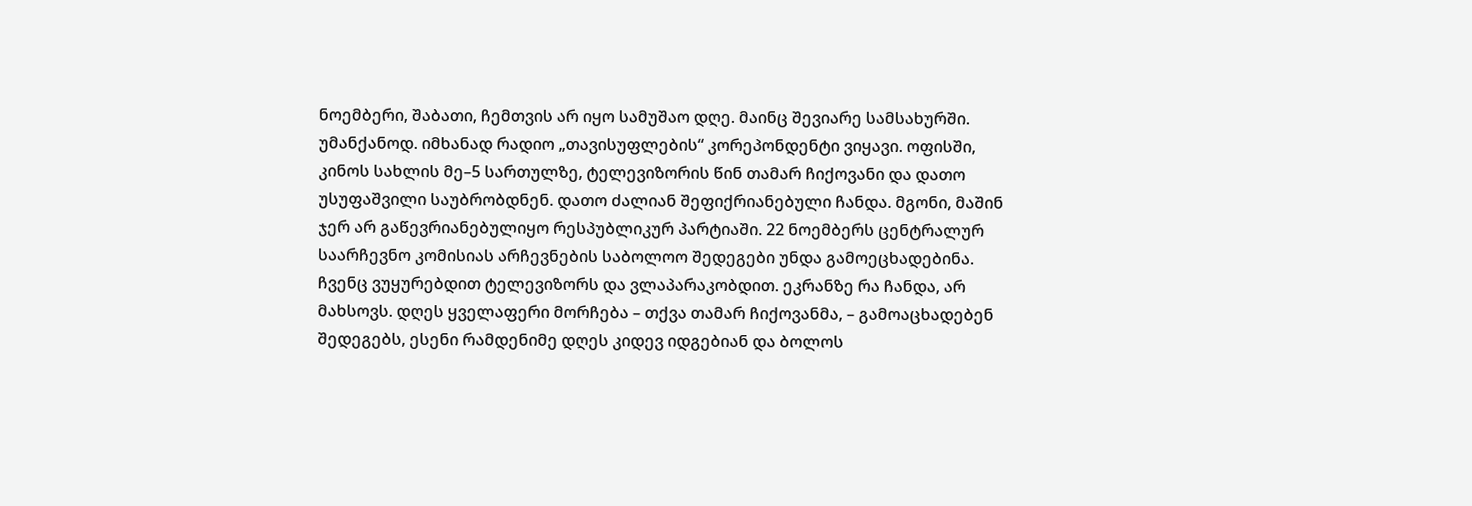ნოემბერი, შაბათი, ჩემთვის არ იყო სამუშაო დღე. მაინც შევიარე სამსახურში. უმანქანოდ. იმხანად რადიო „თავისუფლების“ კორეპონდენტი ვიყავი. ოფისში, კინოს სახლის მე–5 სართულზე, ტელევიზორის წინ თამარ ჩიქოვანი და დათო უსუფაშვილი საუბრობდნენ. დათო ძალიან შეფიქრიანებული ჩანდა. მგონი, მაშინ ჯერ არ გაწევრიანებულიყო რესპუბლიკურ პარტიაში. 22 ნოემბერს ცენტრალურ საარჩევნო კომისიას არჩევნების საბოლოო შედეგები უნდა გამოეცხადებინა. ჩვენც ვუყურებდით ტელევიზორს და ვლაპარაკობდით. ეკრანზე რა ჩანდა, არ მახსოვს. დღეს ყველაფერი მორჩება – თქვა თამარ ჩიქოვანმა, – გამოაცხადებენ შედეგებს, ესენი რამდენიმე დღეს კიდევ იდგებიან და ბოლოს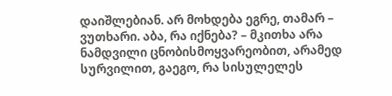დაიშლებიან. არ მოხდება ეგრე, თამარ – ვუთხარი. აბა, რა იქნება? – მკითხა არა ნამდვილი ცნობისმოყვარეობით, არამედ სურვილით, გაეგო, რა სისულელეს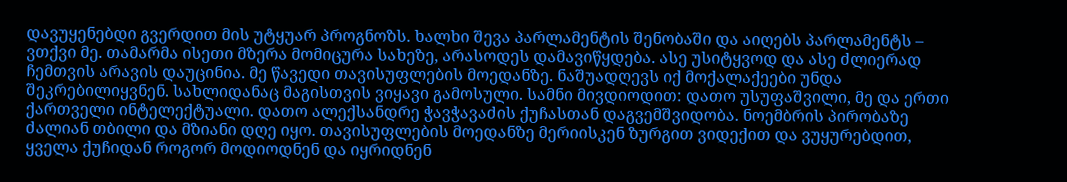დავუყენებდი გვერდით მის უტყუარ პროგნოზს. ხალხი შევა პარლამენტის შენობაში და აიღებს პარლამენტს – ვთქვი მე. თამარმა ისეთი მზერა მომიცურა სახეზე, არასოდეს დამავიწყდება. ასე უსიტყვოდ და ასე ძლიერად ჩემთვის არავის დაუცინია. მე წავედი თავისუფლების მოედანზე. ნაშუადღევს იქ მოქალაქეები უნდა შეკრებილიყვნენ. სახლიდანაც მაგისთვის ვიყავი გამოსული. სამნი მივდიოდით: დათო უსუფაშვილი, მე და ერთი ქართველი ინტელექტუალი. დათო ალექსანდრე ჭავჭავაძის ქუჩასთან დაგვემშვიდობა. ნოემბრის პირობაზე ძალიან თბილი და მზიანი დღე იყო. თავისუფლების მოედანზე მერიისკენ ზურგით ვიდექით და ვუყურებდით, ყველა ქუჩიდან როგორ მოდიოდნენ და იყრიდნენ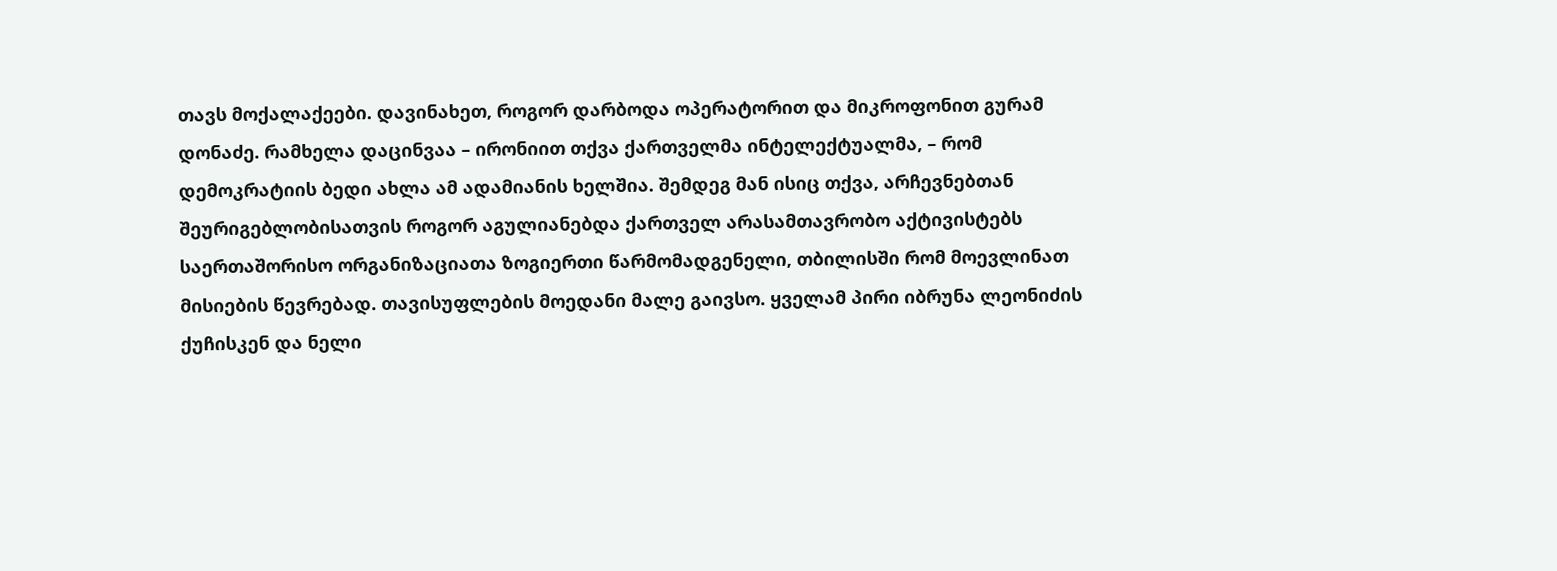თავს მოქალაქეები. დავინახეთ, როგორ დარბოდა ოპერატორით და მიკროფონით გურამ დონაძე. რამხელა დაცინვაა – ირონიით თქვა ქართველმა ინტელექტუალმა, – რომ დემოკრატიის ბედი ახლა ამ ადამიანის ხელშია. შემდეგ მან ისიც თქვა, არჩევნებთან შეურიგებლობისათვის როგორ აგულიანებდა ქართველ არასამთავრობო აქტივისტებს საერთაშორისო ორგანიზაციათა ზოგიერთი წარმომადგენელი, თბილისში რომ მოევლინათ მისიების წევრებად. თავისუფლების მოედანი მალე გაივსო. ყველამ პირი იბრუნა ლეონიძის ქუჩისკენ და ნელი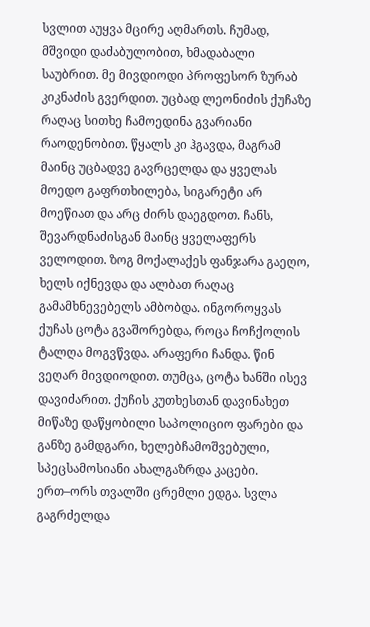სვლით აუყვა მცირე აღმართს. ჩუმად, მშვიდი დაძაბულობით, ხმადაბალი საუბრით. მე მივდიოდი პროფესორ ზურაბ კიკნაძის გვერდით. უცბად ლეონიძის ქუჩაზე რაღაც სითხე ჩამოედინა გვარიანი რაოდენობით. წყალს კი ჰგავდა, მაგრამ მაინც უცბადვე გავრცელდა და ყველას მოედო გაფრთხილება, სიგარეტი არ მოეწიათ და არც ძირს დაეგდოთ. ჩანს, შევარდნაძისგან მაინც ყველაფერს ველოდით. ზოგ მოქალაქეს ფანჯარა გაეღო, ხელს იქნევდა და ალბათ რაღაც გამამხნევებელს ამბობდა. ინგოროყვას ქუჩას ცოტა გვაშორებდა, როცა ჩოჩქოლის ტალღა მოგვწვდა. არაფერი ჩანდა. წინ ვეღარ მივდიოდით. თუმცა, ცოტა ხანში ისევ დავიძარით. ქუჩის კუთხესთან დავინახეთ მიწაზე დაწყობილი საპოლიციო ფარები და განზე გამდგარი, ხელებჩამოშვებული, სპეცსამოსიანი ახალგაზრდა კაცები. ერთ–ორს თვალში ცრემლი ედგა. სვლა გაგრძელდა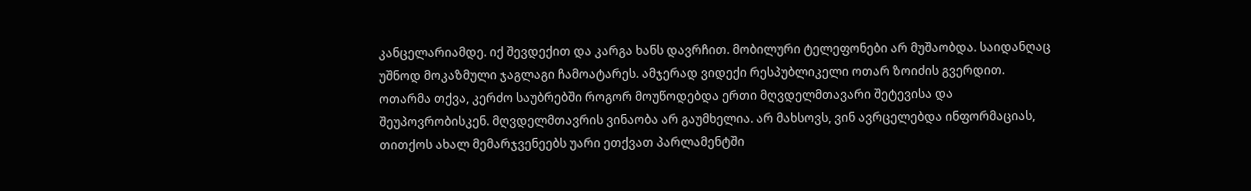კანცელარიამდე. იქ შევდექით და კარგა ხანს დავრჩით. მობილური ტელეფონები არ მუშაობდა. საიდანღაც უშნოდ მოკაზმული ჯაგლაგი ჩამოატარეს. ამჯერად ვიდექი რესპუბლიკელი ოთარ ზოიძის გვერდით. ოთარმა თქვა, კერძო საუბრებში როგორ მოუწოდებდა ერთი მღვდელმთავარი შეტევისა და შეუპოვრობისკენ. მღვდელმთავრის ვინაობა არ გაუმხელია. არ მახსოვს, ვინ ავრცელებდა ინფორმაციას, თითქოს ახალ მემარჯვენეებს უარი ეთქვათ პარლამენტში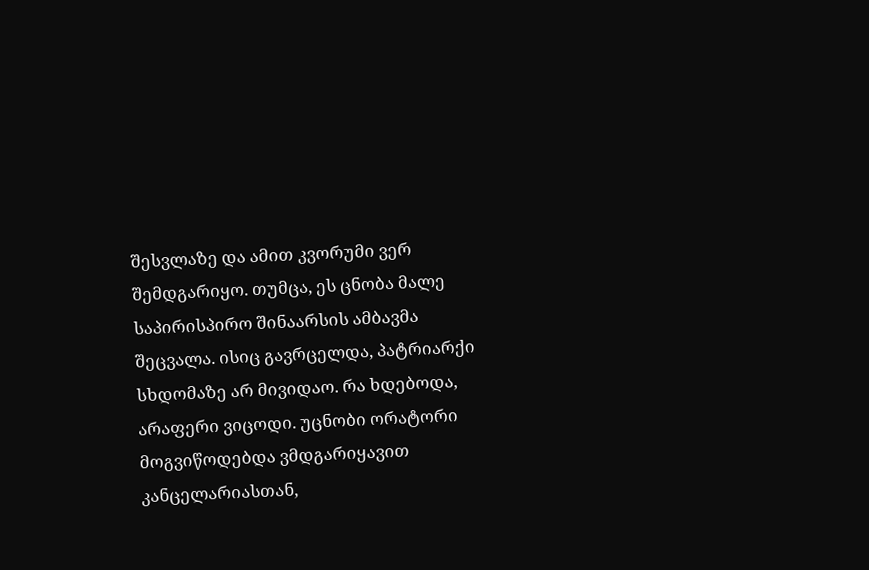შესვლაზე და ამით კვორუმი ვერ შემდგარიყო. თუმცა, ეს ცნობა მალე საპირისპირო შინაარსის ამბავმა შეცვალა. ისიც გავრცელდა, პატრიარქი სხდომაზე არ მივიდაო. რა ხდებოდა, არაფერი ვიცოდი. უცნობი ორატორი მოგვიწოდებდა ვმდგარიყავით კანცელარიასთან,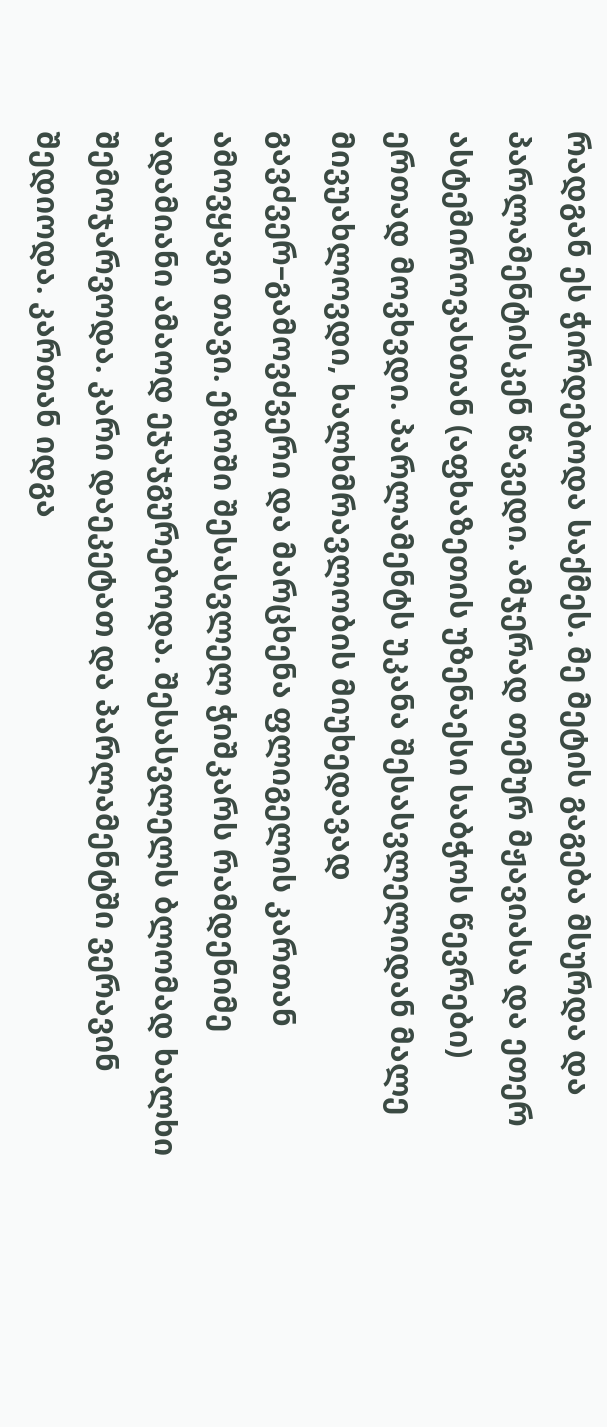რადგან ეს ჭირდებოდა საქმეს. მე მეტის გაგება მსურდა და პარლამენტისკენ წავედი. ამჯერად თემურ მჟავიასა და ეთერ ასტემიროვასთან (აფხაზეთის უზენაესი საბჭოს წევრები) ერთად მოვხვდი. პარლამენტს უკანა შესასვლელიდან მალე მივუახლოვდი, ხალხმრავლობის მიუხედავად გავძვერ–გამოვძვერი და მარცხენა ფლიგელის კართან ამოვყავი თავი. ეზოში შესასვლელ ჭიშკარს რამდენიმე ადამიანი ამაოდ ეჯაჯგურებოდა. შესასვლელს ბლომად ხალხი შემოჯარვოდა. კარი დაეკეტათ და პარლამენტში ვერავინ შედიოდა. კართან იდგა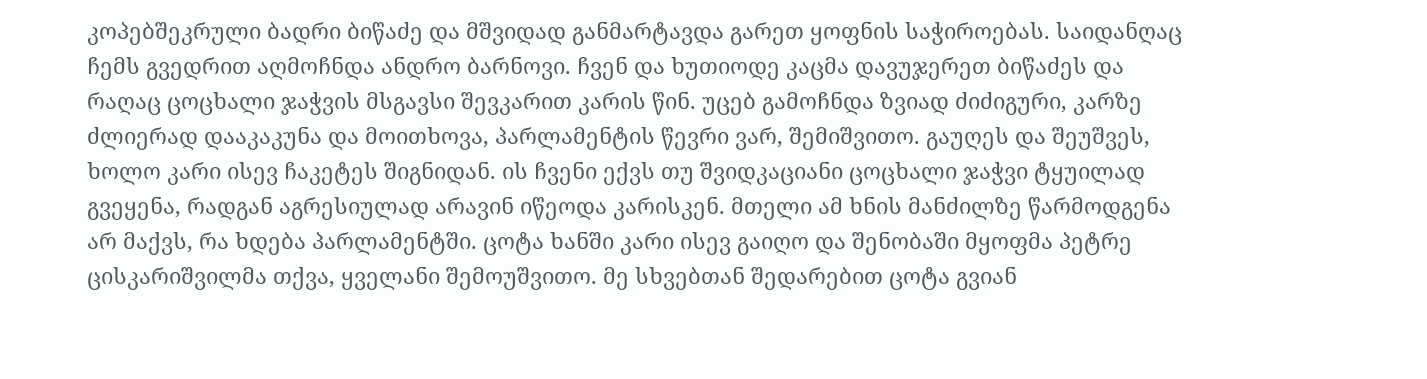კოპებშეკრული ბადრი ბიწაძე და მშვიდად განმარტავდა გარეთ ყოფნის საჭიროებას. საიდანღაც ჩემს გვედრით აღმოჩნდა ანდრო ბარნოვი. ჩვენ და ხუთიოდე კაცმა დავუჯერეთ ბიწაძეს და რაღაც ცოცხალი ჯაჭვის მსგავსი შევკარით კარის წინ. უცებ გამოჩნდა ზვიად ძიძიგური, კარზე ძლიერად დააკაკუნა და მოითხოვა, პარლამენტის წევრი ვარ, შემიშვითო. გაუღეს და შეუშვეს, ხოლო კარი ისევ ჩაკეტეს შიგნიდან. ის ჩვენი ექვს თუ შვიდკაციანი ცოცხალი ჯაჭვი ტყუილად გვეყენა, რადგან აგრესიულად არავინ იწეოდა კარისკენ. მთელი ამ ხნის მანძილზე წარმოდგენა არ მაქვს, რა ხდება პარლამენტში. ცოტა ხანში კარი ისევ გაიღო და შენობაში მყოფმა პეტრე ცისკარიშვილმა თქვა, ყველანი შემოუშვითო. მე სხვებთან შედარებით ცოტა გვიან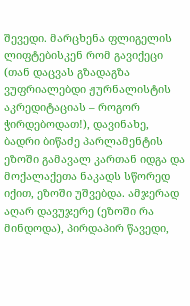შევედი. მარცხენა ფლიგელის ლიფტებისკენ რომ გავიქეცი (თან დაცვას გზადაგზა ვუფრიალებდი ჟურნალისტის აკრედიტაციას – როგორ ჭირდებოდათ!), დავინახე, ბადრი ბიწაძე პარლამენტის ეზოში გამავალ კართან იდგა და მოქალაქეთა ნაკადს სწორედ იქით, ეზოში უშვებდა. ამჯერად აღარ დავუჯერე (ეზოში რა მინდოდა), პირდაპირ წავედი,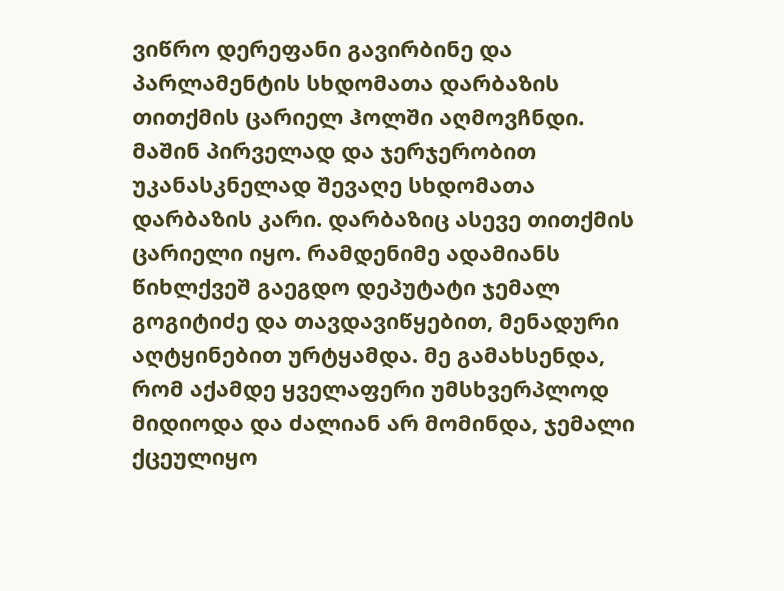ვიწრო დერეფანი გავირბინე და პარლამენტის სხდომათა დარბაზის თითქმის ცარიელ ჰოლში აღმოვჩნდი. მაშინ პირველად და ჯერჯერობით უკანასკნელად შევაღე სხდომათა დარბაზის კარი. დარბაზიც ასევე თითქმის ცარიელი იყო. რამდენიმე ადამიანს წიხლქვეშ გაეგდო დეპუტატი ჯემალ გოგიტიძე და თავდავიწყებით, მენადური აღტყინებით ურტყამდა. მე გამახსენდა, რომ აქამდე ყველაფერი უმსხვერპლოდ მიდიოდა და ძალიან არ მომინდა, ჯემალი ქცეულიყო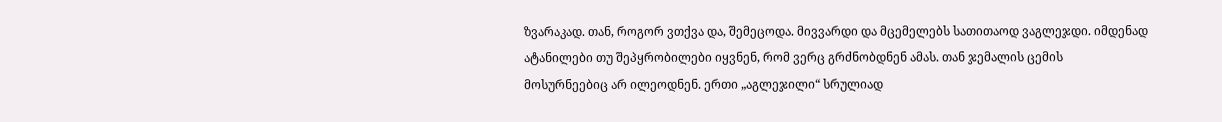ზვარაკად. თან, როგორ ვთქვა და, შემეცოდა. მივვარდი და მცემელებს სათითაოდ ვაგლეჯდი. იმდენად ატანილები თუ შეპყრობილები იყვნენ, რომ ვერც გრძნობდნენ ამას. თან ჯემალის ცემის მოსურნეებიც არ ილეოდნენ. ერთი „აგლეჯილი“ სრულიად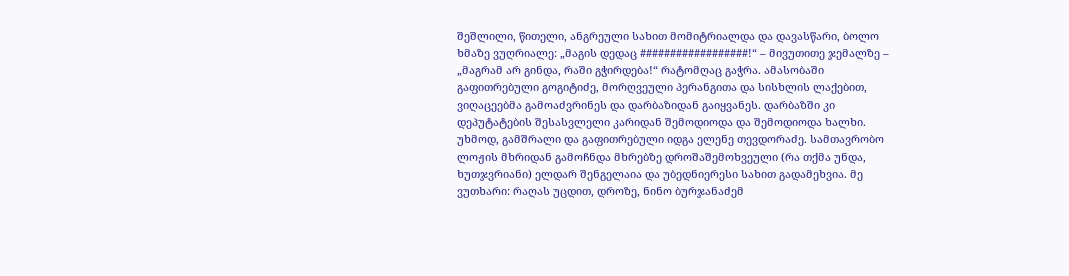შეშლილი, წითელი, ანგრეული სახით მომიტრიალდა და დავასწარი, ბოლო ხმაზე ვუღრიალე: „მაგის დედაც ##################!“ – მივუთითე ჯემალზე – „მაგრამ არ გინდა, რაში გჭირდება!“ რატომღაც გაჭრა. ამასობაში გაფითრებული გოგიტიძე, მორღვეული პერანგითა და სისხლის ლაქებით, ვიღაცეებმა გამოაძვრინეს და დარბაზიდან გაიყვანეს. დარბაზში კი დეპუტატების შესასვლელი კარიდან შემოდიოდა და შემოდიოდა ხალხი. უხმოდ, გამშრალი და გაფითრებული იდგა ელენე თევდორაძე. სამთავრობო ლოჟის მხრიდან გამოჩნდა მხრებზე დროშაშემოხვეული (რა თქმა უნდა, ხუთჯვრიანი) ელდარ შენგელაია და უბედნიერესი სახით გადამეხვია. მე ვუთხარი: რაღას უცდით, დროზე, ნინო ბურჯანაძემ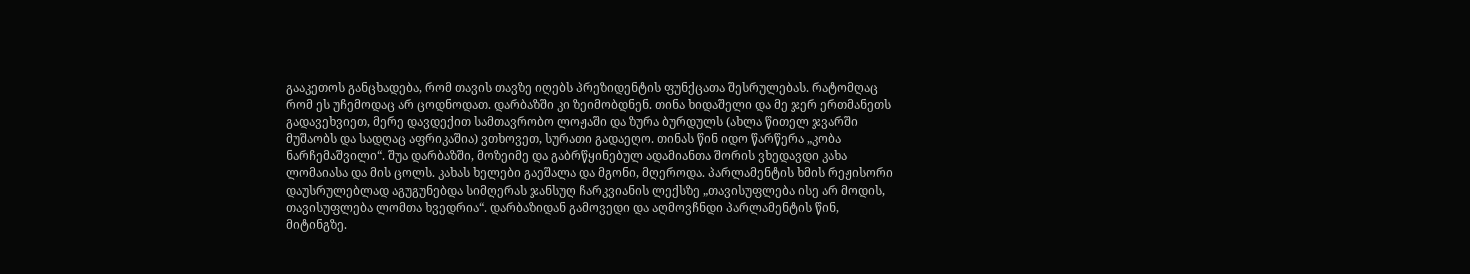გააკეთოს განცხადება, რომ თავის თავზე იღებს პრეზიდენტის ფუნქცათა შესრულებას. რატომღაც რომ ეს უჩემოდაც არ ცოდნოდათ. დარბაზში კი ზეიმობდნენ. თინა ხიდაშელი და მე ჯერ ერთმანეთს გადავეხვიეთ, მერე დავდექით სამთავრობო ლოჟაში და ზურა ბურდულს (ახლა წითელ ჯვარში მუშაობს და სადღაც აფრიკაშია) ვთხოვეთ, სურათი გადაეღო. თინას წინ იდო წარწერა „კობა ნარჩემაშვილი“. შუა დარბაზში, მოზეიმე და გაბრწყინებულ ადამიანთა შორის ვხედავდი კახა ლომაიასა და მის ცოლს. კახას ხელები გაეშალა და მგონი, მღეროდა. პარლამენტის ხმის რეჟისორი დაუსრულებლად აგუგუნებდა სიმღერას ჯანსუღ ჩარკვიანის ლექსზე „თავისუფლება ისე არ მოდის, თავისუფლება ლომთა ხვედრია“. დარბაზიდან გამოვედი და აღმოვჩნდი პარლამენტის წინ, მიტინგზე.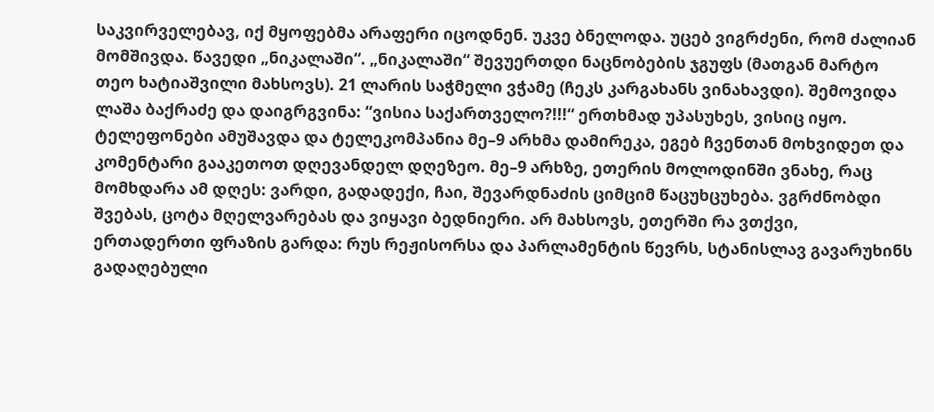საკვირველებავ, იქ მყოფებმა არაფერი იცოდნენ. უკვე ბნელოდა. უცებ ვიგრძენი, რომ ძალიან მომშივდა. წავედი „ნიკალაში“. „ნიკალაში“ შევუერთდი ნაცნობების ჯგუფს (მათგან მარტო თეო ხატიაშვილი მახსოვს). 21 ლარის საჭმელი ვჭამე (ჩეკს კარგახანს ვინახავდი). შემოვიდა ლაშა ბაქრაძე და დაიგრგვინა: “ვისია საქართველო?!!!“ ერთხმად უპასუხეს, ვისიც იყო. ტელეფონები ამუშავდა და ტელეკომპანია მე–9 არხმა დამირეკა, ეგებ ჩვენთან მოხვიდეთ და კომენტარი გააკეთოთ დღევანდელ დღეზეო. მე–9 არხზე, ეთერის მოლოდინში ვნახე, რაც მომხდარა ამ დღეს: ვარდი, გადადექი, ჩაი, შევარდნაძის ციმციმ წაცუხცუხება. ვგრძნობდი შვებას, ცოტა მღელვარებას და ვიყავი ბედნიერი. არ მახსოვს, ეთერში რა ვთქვი, ერთადერთი ფრაზის გარდა: რუს რეჟისორსა და პარლამენტის წევრს, სტანისლავ გავარუხინს გადაღებული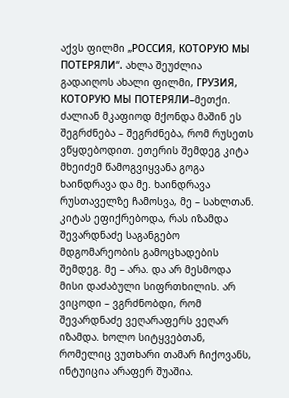აქვს ფილმი „РОССИЯ, КОТОРУЮ МЫ ПОТЕРЯЛИ“. ახლა შეუძლია გადაიღოს ახალი ფილმი, ГРУЗИЯ, КОТОРУЮ МЫ ПОТЕРЯЛИ–მეთქი. ძალიან მკაფიოდ მქონდა მაშინ ეს შეგრძნება – შეგრძნება, რომ რუსეთს ვწყდებოდით. ეთერის შემდეგ კიტა მხეიძემ წამოგვიყვანა გოგა ხაინდრავა და მე. ხაინდრავა რუსთაველზე ჩამოსვა, მე – სახლთან. კიტას ეფიქრებოდა, რას იზამდა შევარდნაძე საგანგებო მდგომარეობის გამოცხადების შემდეგ. მე – არა. და არ მესმოდა მისი დაძაბული სიფრთხილის. არ ვიცოდი – ვგრძნობდი, რომ შევარდნაძე ვეღარაფერს ვეღარ იზამდა. ხოლო სიტყვებთან, რომელიც ვუთხარი თამარ ჩიქოვანს, ინტუიცია არაფერ შუაშია.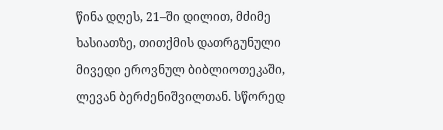წინა დღეს, 21–ში დილით, მძიმე ხასიათზე, თითქმის დათრგუნული მივედი ეროვნულ ბიბლიოთეკაში, ლევან ბერძენიშვილთან. სწორედ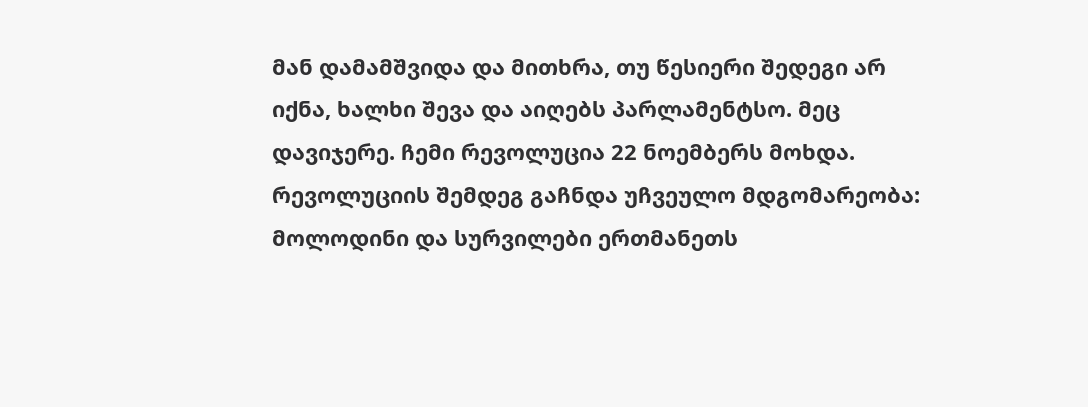მან დამამშვიდა და მითხრა, თუ წესიერი შედეგი არ იქნა, ხალხი შევა და აიღებს პარლამენტსო. მეც დავიჯერე. ჩემი რევოლუცია 22 ნოემბერს მოხდა. რევოლუციის შემდეგ გაჩნდა უჩვეულო მდგომარეობა: მოლოდინი და სურვილები ერთმანეთს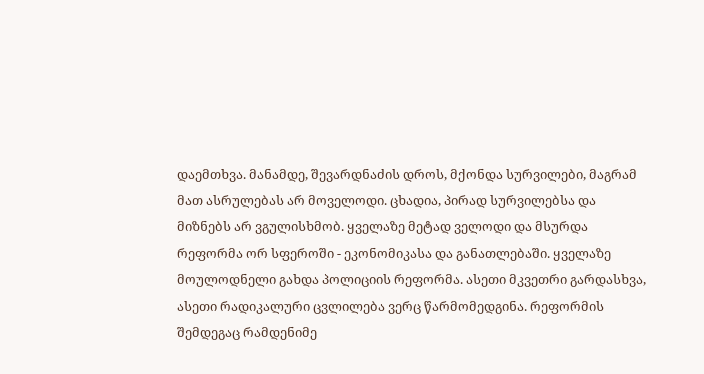დაემთხვა. მანამდე, შევარდნაძის დროს, მქონდა სურვილები, მაგრამ მათ ასრულებას არ მოველოდი. ცხადია, პირად სურვილებსა და მიზნებს არ ვგულისხმობ. ყველაზე მეტად ველოდი და მსურდა რეფორმა ორ სფეროში - ეკონომიკასა და განათლებაში. ყველაზე მოულოდნელი გახდა პოლიციის რეფორმა. ასეთი მკვეთრი გარდასხვა, ასეთი რადიკალური ცვლილება ვერც წარმომედგინა. რეფორმის შემდეგაც რამდენიმე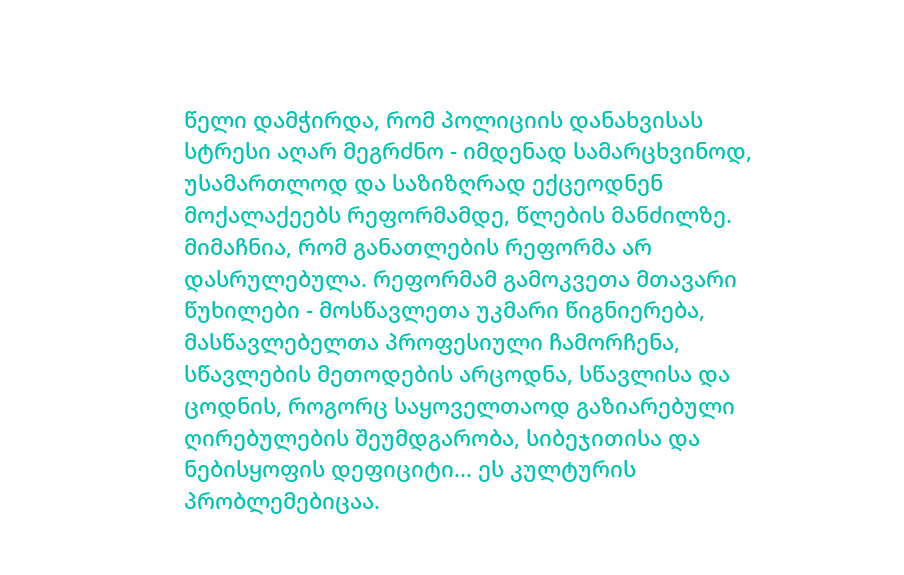წელი დამჭირდა, რომ პოლიციის დანახვისას სტრესი აღარ მეგრძნო - იმდენად სამარცხვინოდ, უსამართლოდ და საზიზღრად ექცეოდნენ მოქალაქეებს რეფორმამდე, წლების მანძილზე. მიმაჩნია, რომ განათლების რეფორმა არ დასრულებულა. რეფორმამ გამოკვეთა მთავარი წუხილები - მოსწავლეთა უკმარი წიგნიერება, მასწავლებელთა პროფესიული ჩამორჩენა, სწავლების მეთოდების არცოდნა, სწავლისა და ცოდნის, როგორც საყოველთაოდ გაზიარებული ღირებულების შეუმდგარობა, სიბეჯითისა და ნებისყოფის დეფიციტი... ეს კულტურის პრობლემებიცაა.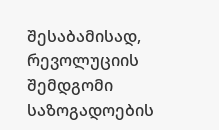შესაბამისად, რევოლუციის შემდგომი საზოგადოების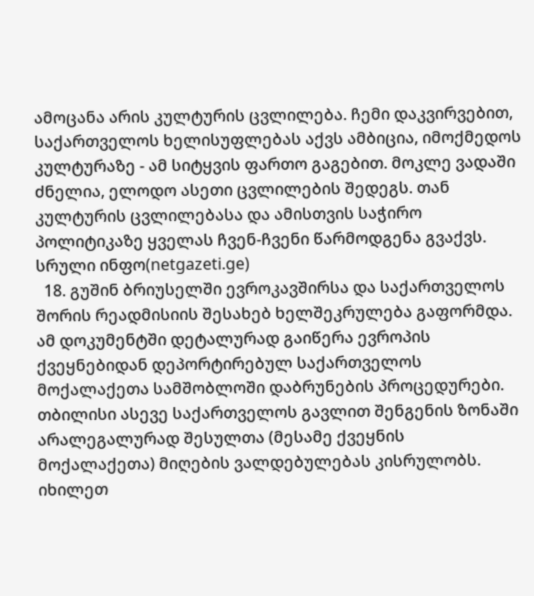ამოცანა არის კულტურის ცვლილება. ჩემი დაკვირვებით, საქართველოს ხელისუფლებას აქვს ამბიცია, იმოქმედოს კულტურაზე - ამ სიტყვის ფართო გაგებით. მოკლე ვადაში ძნელია, ელოდო ასეთი ცვლილების შედეგს. თან კულტურის ცვლილებასა და ამისთვის საჭირო პოლიტიკაზე ყველას ჩვენ-ჩვენი წარმოდგენა გვაქვს. სრული ინფო(netgazeti.ge)
  18. გუშინ ბრიუსელში ევროკავშირსა და საქართველოს შორის რეადმისიის შესახებ ხელშეკრულება გაფორმდა. ამ დოკუმენტში დეტალურად გაიწერა ევროპის ქვეყნებიდან დეპორტირებულ საქართველოს მოქალაქეთა სამშობლოში დაბრუნების პროცედურები. თბილისი ასევე საქართველოს გავლით შენგენის ზონაში არალეგალურად შესულთა (მესამე ქვეყნის მოქალაქეთა) მიღების ვალდებულებას კისრულობს. იხილეთ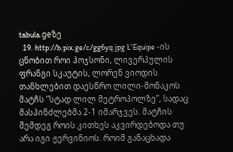tabula.geზე
  19. http://b.pix.ge/c/gg6yq.jpg L’Equipe -ის ცნობით როი ჰოჯსონი, ლივერპულის ფრანგი სკაუტის, ლორენ ვიოდის თანხლებით დაესწრო ლილი-მონაკოს მატჩს “სტად ლილ მეტროპოლზე”, სადაც მასპინძლებმა 2-1 იმარჯვეს. მატჩის შემდეგ როის კითხეს აკვირდებოდა თუ არა იგი ჟერვინიოს. როიმ განაცხადა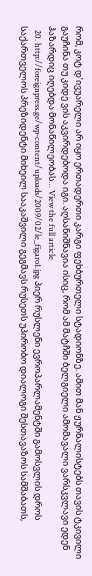რომ, კოტ დ’ივუარელი არ იყო ერთადერთი კარგი ფეხბურთელი სტადიონზე. ამით მან ჟურნალისტებს თავის ტკივილი გაუჩინა თუ კიდე ვის აკვირდებოდა იგი. აღსანიშნავია ისიც, რომ ამ მატჩში ბელგიელი ამომავალი ვარსკვლავი ედენ ჰაზარდიც იღებდა მონაწილეობას… View the full article
  20. http://foreignpress.ge/wp-content/uploads/2009/02/le_figaro1.jpg პიერ რუსლენი ევროპარლამენტში გამოსვლის დროს საქართველოს პრეზიდენტი მიხეილ სააკაშვილი გეგმავს რუსეთს უპირობო დიალოგი შესთავაზოს სამშაბათს,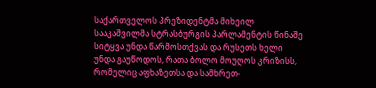საქართველოს პრეზიდენტმა მიხეილ სააკაშვილმა სტრასბურგის პარლამენტის წინაშე სიტყვა უნდა წარმოსთქვას და რუსეთს ხელი უნდა გაუწოდოს, რათა ბოლო მოუღოს კრიზისს, რომელიც აფხაზეთსა და სამხრეთ-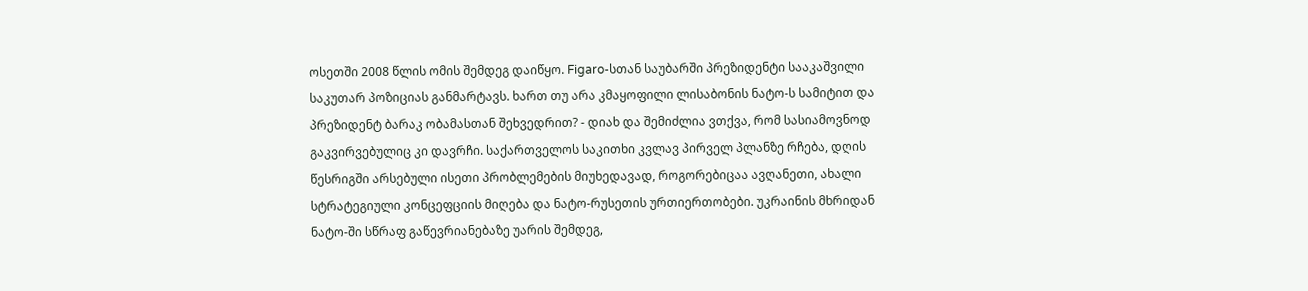ოსეთში 2008 წლის ომის შემდეგ დაიწყო. Figaro-სთან საუბარში პრეზიდენტი სააკაშვილი საკუთარ პოზიციას განმარტავს. ხართ თუ არა კმაყოფილი ლისაბონის ნატო-ს სამიტით და პრეზიდენტ ბარაკ ობამასთან შეხვედრით? - დიახ და შემიძლია ვთქვა, რომ სასიამოვნოდ გაკვირვებულიც კი დავრჩი. საქართველოს საკითხი კვლავ პირველ პლანზე რჩება, დღის წესრიგში არსებული ისეთი პრობლემების მიუხედავად, როგორებიცაა ავღანეთი, ახალი სტრატეგიული კონცეფციის მიღება და ნატო-რუსეთის ურთიერთობები. უკრაინის მხრიდან ნატო-ში სწრაფ გაწევრიანებაზე უარის შემდეგ,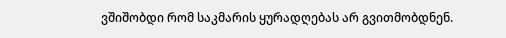ვშიშობდი რომ საკმარის ყურადღებას არ გვითმობდნენ.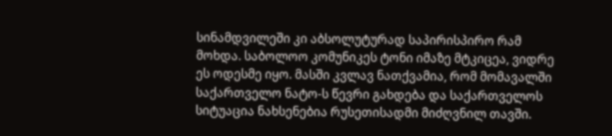სინამდვილეში კი აბსოლუტურად საპირისპირო რამ მოხდა. საბოლოო კომუნიკეს ტონი იმაზე მტკიცეა, ვიდრე ეს ოდესმე იყო. მასში კვლავ ნათქვამია, რომ მომავალში საქართველო ნატო-ს წევრი გახდება და საქართველოს სიტუაცია ნახსენებია რუსეთისადმი მიძღვნილ თავში.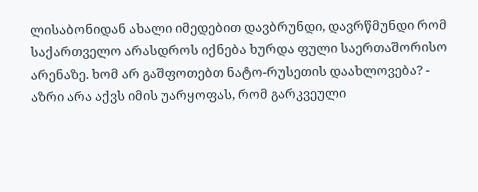ლისაბონიდან ახალი იმედებით დავბრუნდი, დავრწმუნდი რომ საქართველო არასდროს იქნება ხურდა ფული საერთაშორისო არენაზე. ხომ არ გაშფოთებთ ნატო-რუსეთის დაახლოვება? - აზრი არა აქვს იმის უარყოფას, რომ გარკვეული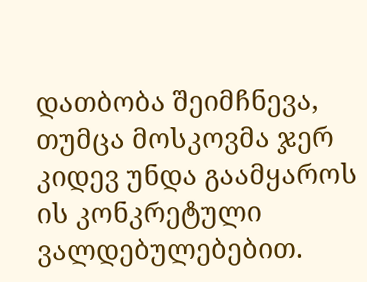დათბობა შეიმჩნევა, თუმცა მოსკოვმა ჯერ კიდევ უნდა გაამყაროს ის კონკრეტული ვალდებულებებით.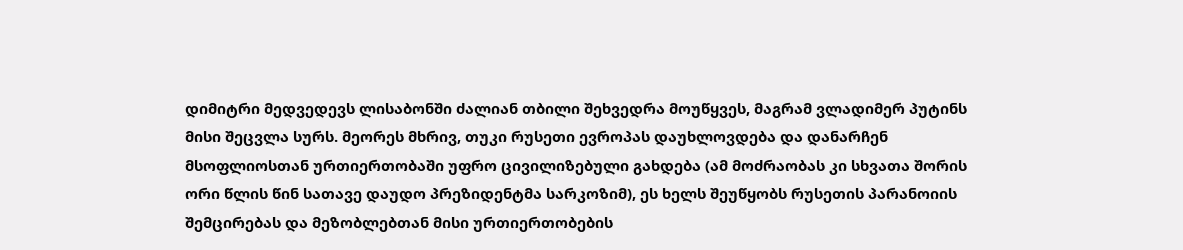დიმიტრი მედვედევს ლისაბონში ძალიან თბილი შეხვედრა მოუწყვეს, მაგრამ ვლადიმერ პუტინს მისი შეცვლა სურს. მეორეს მხრივ, თუკი რუსეთი ევროპას დაუხლოვდება და დანარჩენ მსოფლიოსთან ურთიერთობაში უფრო ცივილიზებული გახდება (ამ მოძრაობას კი სხვათა შორის ორი წლის წინ სათავე დაუდო პრეზიდენტმა სარკოზიმ), ეს ხელს შეუწყობს რუსეთის პარანოიის შემცირებას და მეზობლებთან მისი ურთიერთობების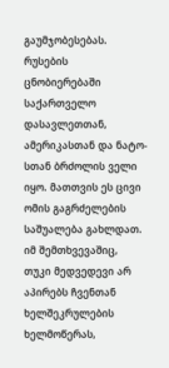გაუმჯობესებას. რუსების ცნობიერებაში საქართველო დასავლეთთან, ამერიკასთან და ნატო-სთან ბრძოლის ველი იყო. მათთვის ეს ცივი ომის გაგრძელების საშუალება გახლდათ. იმ შემთხვევაშიც, თუკი მედვედევი არ აპირებს ჩვენთან ხელშეკრულების ხელმოწერას,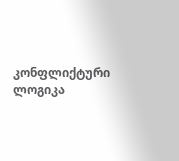კონფლიქტური ლოგიკა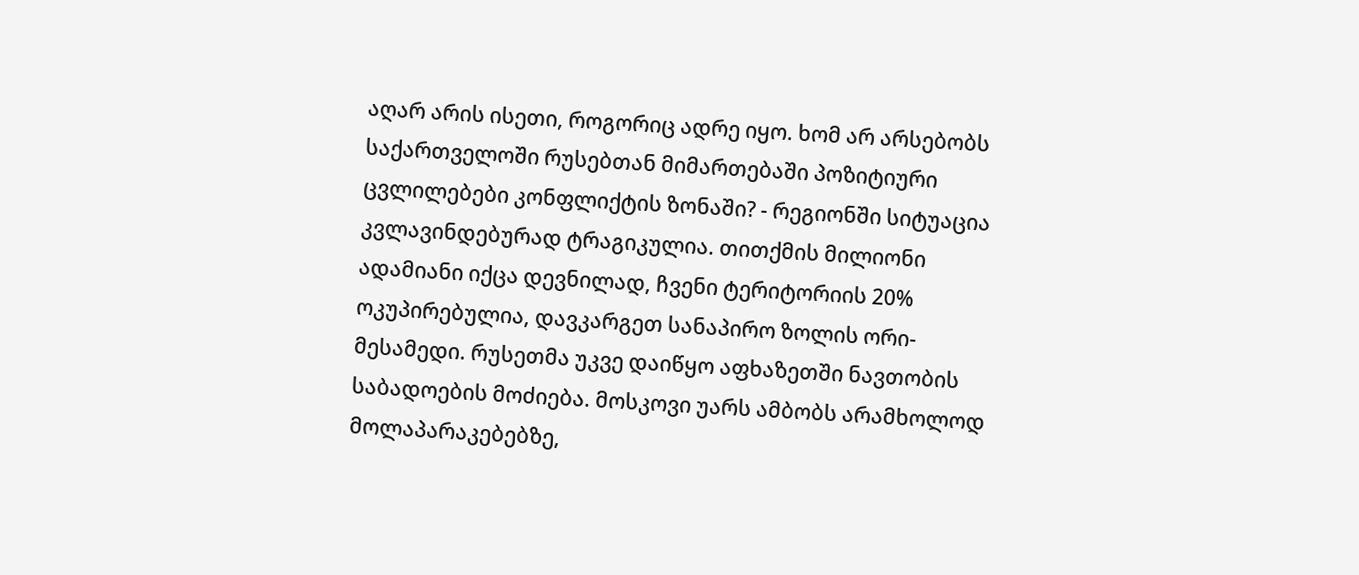აღარ არის ისეთი, როგორიც ადრე იყო. ხომ არ არსებობს საქართველოში რუსებთან მიმართებაში პოზიტიური ცვლილებები კონფლიქტის ზონაში? - რეგიონში სიტუაცია კვლავინდებურად ტრაგიკულია. თითქმის მილიონი ადამიანი იქცა დევნილად, ჩვენი ტერიტორიის 20% ოკუპირებულია, დავკარგეთ სანაპირო ზოლის ორი-მესამედი. რუსეთმა უკვე დაიწყო აფხაზეთში ნავთობის საბადოების მოძიება. მოსკოვი უარს ამბობს არამხოლოდ მოლაპარაკებებზე,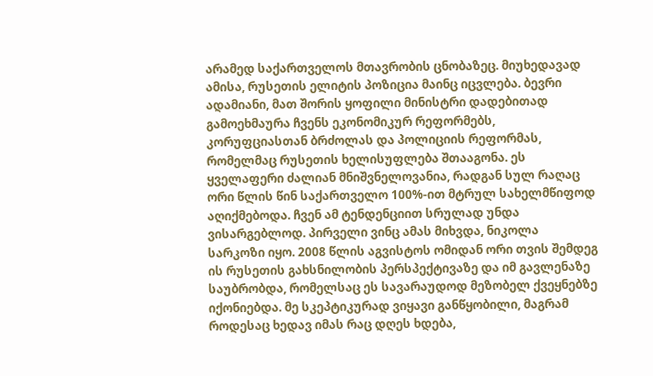არამედ საქართველოს მთავრობის ცნობაზეც. მიუხედავად ამისა, რუსეთის ელიტის პოზიცია მაინც იცვლება. ბევრი ადამიანი, მათ შორის ყოფილი მინისტრი დადებითად გამოეხმაურა ჩვენს ეკონომიკურ რეფორმებს, კორუფციასთან ბრძოლას და პოლიციის რეფორმას, რომელმაც რუსეთის ხელისუფლება შთააგონა. ეს ყველაფერი ძალიან მნიშვნელოვანია, რადგან სულ რაღაც ორი წლის წინ საქართველო 100%-ით მტრულ სახელმწიფოდ აღიქმებოდა. ჩვენ ამ ტენდენციით სრულად უნდა ვისარგებლოდ. პირველი ვინც ამას მიხვდა, ნიკოლა სარკოზი იყო. 2008 წლის აგვისტოს ომიდან ორი თვის შემდეგ ის რუსეთის გახსნილობის პერსპექტივაზე და იმ გავლენაზე საუბრობდა, რომელსაც ეს სავარაუდოდ მეზობელ ქვეყნებზე იქონიებდა. მე სკეპტიკურად ვიყავი განწყობილი, მაგრამ როდესაც ხედავ იმას რაც დღეს ხდება,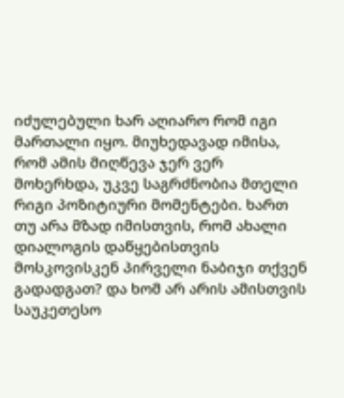იძულებული ხარ აღიარო რომ იგი მართალი იყო. მიუხედავად იმისა, რომ ამის მიღწევა ჯერ ვერ მოხერხდა, უკვე საგრძნობია მთელი რიგი პოზიტიური მომენტები. ხართ თუ არა მზად იმისთვის, რომ ახალი დიალოგის დაწყებისთვის მოსკოვისკენ პირველი ნაბიჯი თქვენ გადადგათ? და ხომ არ არის ამისთვის საუკეთესო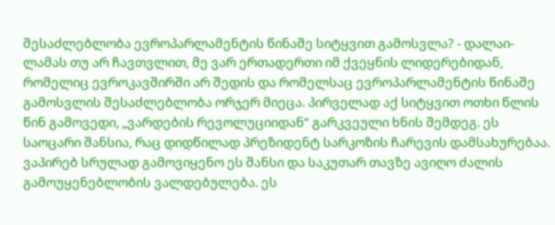შესაძლებლობა ევროპარლამენტის წინაშე სიტყვით გამოსვლა? - დალაი-ლამას თუ არ ჩავთვლით, მე ვარ ერთადერთი იმ ქვეყნის ლიდერებიდან, რომელიც ევროკავშირში არ შედის და რომელსაც ევროპარლამენტის წინაშე გამოსვლის შესაძლებლობა ორჯერ მიეცა. პირველად აქ სიტყვით ოთხი წლის წინ გამოვედი, „ვარდების რევოლუციიდან“ გარკვეული ხნის შემდეგ. ეს საოცარი შანსია, რაც დიდწილად პრეზიდენტ სარკოზის ჩარევის დამსახურებაა. ვაპირებ სრულად გამოვიყენო ეს შანსი და საკუთარ თავზე ავიღო ძალის გამოუყენებლობის ვალდებულება. ეს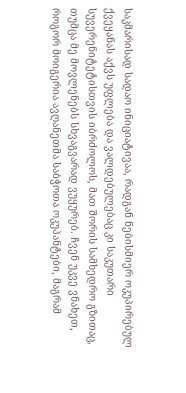საკმარისად სადაო ინიციატივაა, რადგან ნებისმიერ ოკუპირებულ ქვეყანას აქვს უფლება და ვალდებულებაც კი საკუთარი სუვერენიტეტისთვის იბრძოლოს, მათ შორის სამხედრო გზითაც, თუმცა მე მოვლენებს სხვაგვარად ვუყურებ. ჩვენ უკვე ვნახეთ, როგორ მოიგერია ავღანეთმა საბჭოთა ოკუპანტები, მაგრამ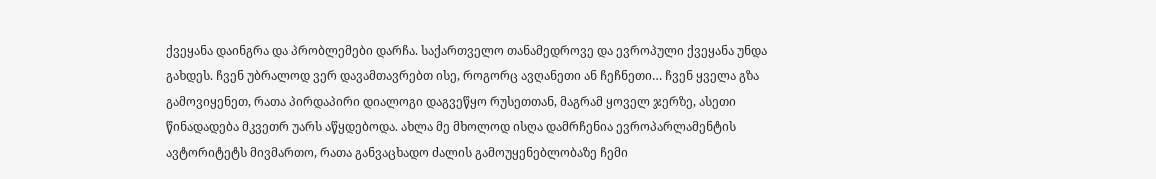ქვეყანა დაინგრა და პრობლემები დარჩა. საქართველო თანამედროვე და ევროპული ქვეყანა უნდა გახდეს. ჩვენ უბრალოდ ვერ დავამთავრებთ ისე, როგორც ავღანეთი ან ჩეჩნეთი… ჩვენ ყველა გზა გამოვიყენეთ, რათა პირდაპირი დიალოგი დაგვეწყო რუსეთთან, მაგრამ ყოველ ჯერზე, ასეთი წინადადება მკვეთრ უარს აწყდებოდა. ახლა მე მხოლოდ ისღა დამრჩენია ევროპარლამენტის ავტორიტეტს მივმართო, რათა განვაცხადო ძალის გამოუყენებლობაზე ჩემი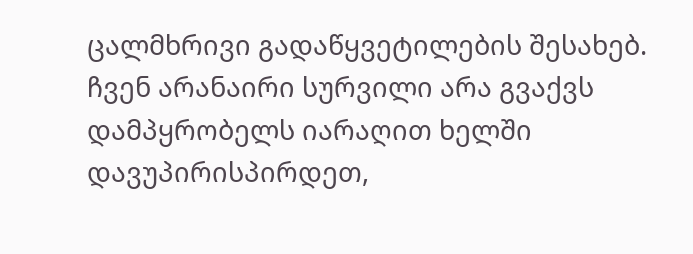ცალმხრივი გადაწყვეტილების შესახებ. ჩვენ არანაირი სურვილი არა გვაქვს დამპყრობელს იარაღით ხელში დავუპირისპირდეთ,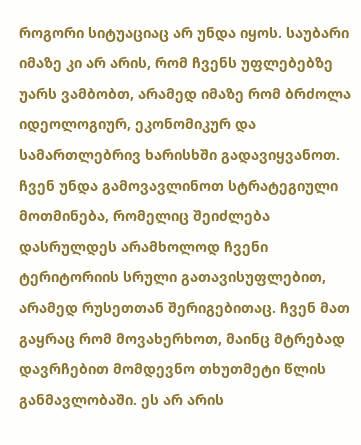როგორი სიტუაციაც არ უნდა იყოს. საუბარი იმაზე კი არ არის, რომ ჩვენს უფლებებზე უარს ვამბობთ, არამედ იმაზე რომ ბრძოლა იდეოლოგიურ, ეკონომიკურ და სამართლებრივ ხარისხში გადავიყვანოთ. ჩვენ უნდა გამოვავლინოთ სტრატეგიული მოთმინება, რომელიც შეიძლება დასრულდეს არამხოლოდ ჩვენი ტერიტორიის სრული გათავისუფლებით, არამედ რუსეთთან შერიგებითაც. ჩვენ მათ გაყრაც რომ მოვახერხოთ, მაინც მტრებად დავრჩებით მომდევნო თხუთმეტი წლის განმავლობაში. ეს არ არის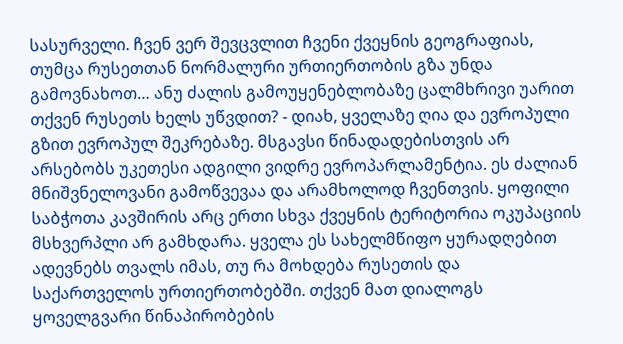სასურველი. ჩვენ ვერ შევცვლით ჩვენი ქვეყნის გეოგრაფიას, თუმცა რუსეთთან ნორმალური ურთიერთობის გზა უნდა გამოვნახოთ… ანუ ძალის გამოუყენებლობაზე ცალმხრივი უარით თქვენ რუსეთს ხელს უწვდით? - დიახ, ყველაზე ღია და ევროპული გზით ევროპულ შეკრებაზე. მსგავსი წინადადებისთვის არ არსებობს უკეთესი ადგილი ვიდრე ევროპარლამენტია. ეს ძალიან მნიშვნელოვანი გამოწვევაა და არამხოლოდ ჩვენთვის. ყოფილი საბჭოთა კავშირის არც ერთი სხვა ქვეყნის ტერიტორია ოკუპაციის მსხვერპლი არ გამხდარა. ყველა ეს სახელმწიფო ყურადღებით ადევნებს თვალს იმას, თუ რა მოხდება რუსეთის და საქართველოს ურთიერთობებში. თქვენ მათ დიალოგს ყოველგვარი წინაპირობების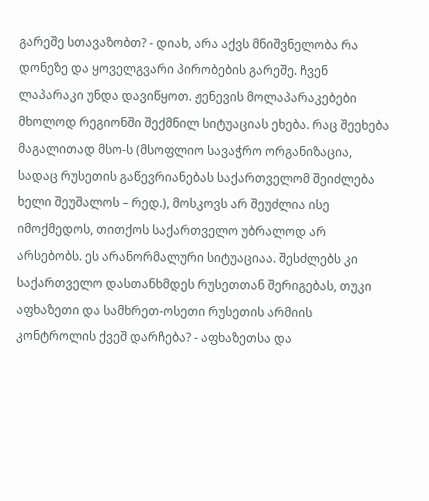გარეშე სთავაზობთ? - დიახ, არა აქვს მნიშვნელობა რა დონეზე და ყოველგვარი პირობების გარეშე. ჩვენ ლაპარაკი უნდა დავიწყოთ. ჟენევის მოლაპარაკებები მხოლოდ რეგიონში შექმნილ სიტუაციას ეხება. რაც შეეხება მაგალითად მსო-ს (მსოფლიო სავაჭრო ორგანიზაცია, სადაც რუსეთის გაწევრიანებას საქართველომ შეიძლება ხელი შეუშალოს – რედ.), მოსკოვს არ შეუძლია ისე იმოქმედოს, თითქოს საქართველო უბრალოდ არ არსებობს. ეს არანორმალური სიტუაციაა. შესძლებს კი საქართველო დასთანხმდეს რუსეთთან შერიგებას, თუკი აფხაზეთი და სამხრეთ-ოსეთი რუსეთის არმიის კონტროლის ქვეშ დარჩება? - აფხაზეთსა და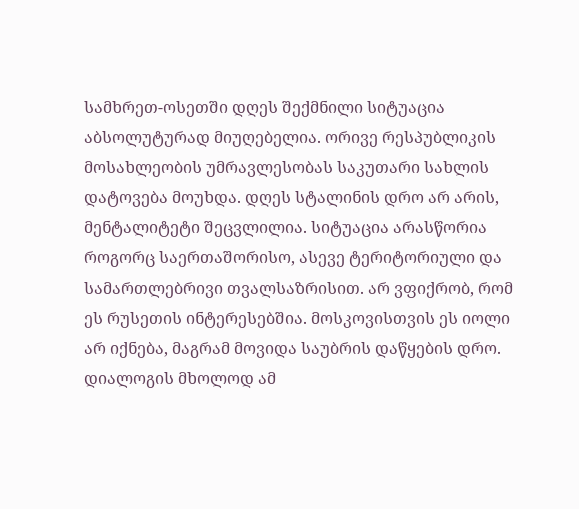სამხრეთ-ოსეთში დღეს შექმნილი სიტუაცია აბსოლუტურად მიუღებელია. ორივე რესპუბლიკის მოსახლეობის უმრავლესობას საკუთარი სახლის დატოვება მოუხდა. დღეს სტალინის დრო არ არის, მენტალიტეტი შეცვლილია. სიტუაცია არასწორია როგორც საერთაშორისო, ასევე ტერიტორიული და სამართლებრივი თვალსაზრისით. არ ვფიქრობ, რომ ეს რუსეთის ინტერესებშია. მოსკოვისთვის ეს იოლი არ იქნება, მაგრამ მოვიდა საუბრის დაწყების დრო. დიალოგის მხოლოდ ამ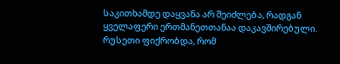საკითხამდე დაყვანა არ შეიძლება, რადგან ყველაფერი ერთმანეთთანაა დაკავშირებული. რუსეთი ფიქრობდა, რომ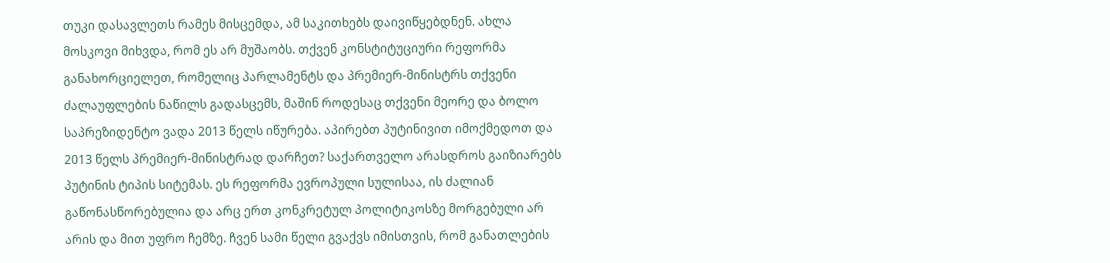თუკი დასავლეთს რამეს მისცემდა, ამ საკითხებს დაივიწყებდნენ. ახლა მოსკოვი მიხვდა, რომ ეს არ მუშაობს. თქვენ კონსტიტუციური რეფორმა განახორციელეთ, რომელიც პარლამენტს და პრემიერ-მინისტრს თქვენი ძალაუფლების ნაწილს გადასცემს, მაშინ როდესაც თქვენი მეორე და ბოლო საპრეზიდენტო ვადა 2013 წელს იწურება. აპირებთ პუტინივით იმოქმედოთ და 2013 წელს პრემიერ-მინისტრად დარჩეთ? საქართველო არასდროს გაიზიარებს პუტინის ტიპის სიტემას. ეს რეფორმა ევროპული სულისაა, ის ძალიან გაწონასწორებულია და არც ერთ კონკრეტულ პოლიტიკოსზე მორგებული არ არის და მით უფრო ჩემზე. ჩვენ სამი წელი გვაქვს იმისთვის, რომ განათლების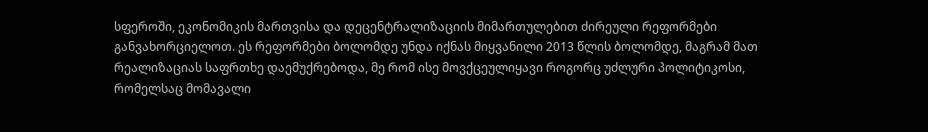სფეროში, ეკონომიკის მართვისა და დეცენტრალიზაციის მიმართულებით ძირეული რეფორმები განვახორციელოთ. ეს რეფორმები ბოლომდე უნდა იქნას მიყვანილი 2013 წლის ბოლომდე, მაგრამ მათ რეალიზაციას საფრთხე დაემუქრებოდა, მე რომ ისე მოვქცეულიყავი როგორც უძლური პოლიტიკოსი, რომელსაც მომავალი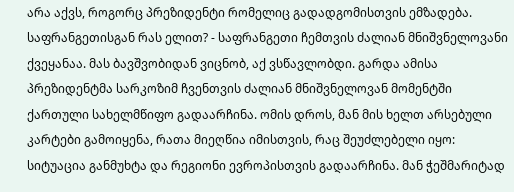არა აქვს, როგორც პრეზიდენტი რომელიც გადადგომისთვის ემზადება. საფრანგეთისგან რას ელით? - საფრანგეთი ჩემთვის ძალიან მნიშვნელოვანი ქვეყანაა. მას ბავშვობიდან ვიცნობ, აქ ვსწავლობდი. გარდა ამისა პრეზიდენტმა სარკოზიმ ჩვენთვის ძალიან მნიშვნელოვან მომენტში ქართული სახელმწიფო გადაარჩინა. ომის დროს, მან მის ხელთ არსებული კარტები გამოიყენა, რათა მიეღწია იმისთვის, რაც შეუძლებელი იყო: სიტუაცია განმუხტა და რეგიონი ევროპისთვის გადაარჩინა. მან ჭეშმარიტად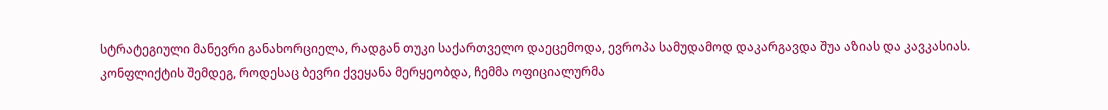სტრატეგიული მანევრი განახორციელა, რადგან თუკი საქართველო დაეცემოდა, ევროპა სამუდამოდ დაკარგავდა შუა აზიას და კავკასიას. კონფლიქტის შემდეგ, როდესაც ბევრი ქვეყანა მერყეობდა, ჩემმა ოფიციალურმა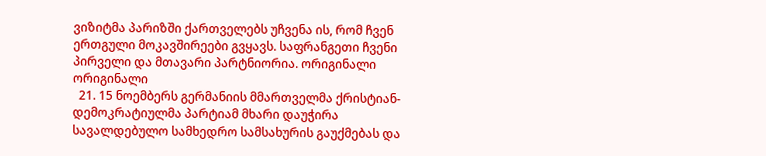ვიზიტმა პარიზში ქართველებს უჩვენა ის, რომ ჩვენ ერთგული მოკავშირეები გვყავს. საფრანგეთი ჩვენი პირველი და მთავარი პარტნიორია. ორიგინალი ორიგინალი
  21. 15 ნოემბერს გერმანიის მმართველმა ქრისტიან-დემოკრატიულმა პარტიამ მხარი დაუჭირა სავალდებულო სამხედრო სამსახურის გაუქმებას და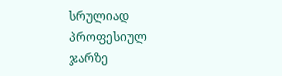სრულიად პროფესიულ ჯარზე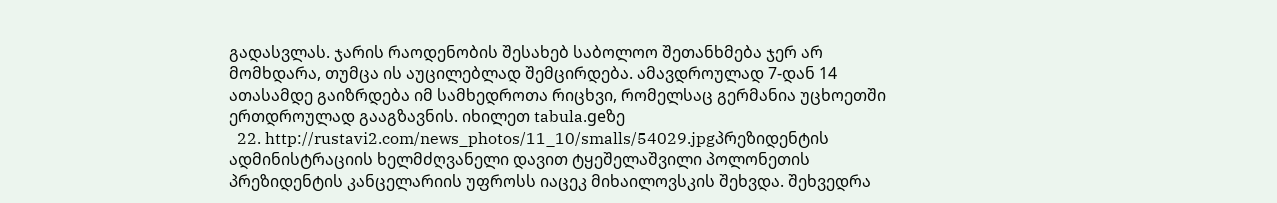გადასვლას. ჯარის რაოდენობის შესახებ საბოლოო შეთანხმება ჯერ არ მომხდარა, თუმცა ის აუცილებლად შემცირდება. ამავდროულად 7-დან 14 ათასამდე გაიზრდება იმ სამხედროთა რიცხვი, რომელსაც გერმანია უცხოეთში ერთდროულად გააგზავნის. იხილეთ tabula.geზე
  22. http://rustavi2.com/news_photos/11_10/smalls/54029.jpgპრეზიდენტის ადმინისტრაციის ხელმძღვანელი დავით ტყეშელაშვილი პოლონეთის პრეზიდენტის კანცელარიის უფროსს იაცეკ მიხაილოვსკის შეხვდა. შეხვედრა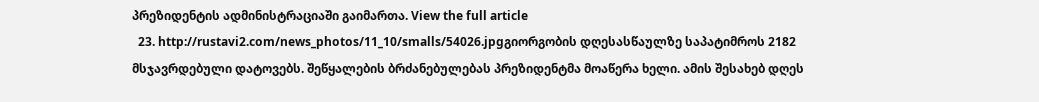პრეზიდენტის ადმინისტრაციაში გაიმართა. View the full article
  23. http://rustavi2.com/news_photos/11_10/smalls/54026.jpgგიორგობის დღესასწაულზე საპატიმროს 2182 მსჯავრდებული დატოვებს. შეწყალების ბრძანებულებას პრეზიდენტმა მოაწერა ხელი. ამის შესახებ დღეს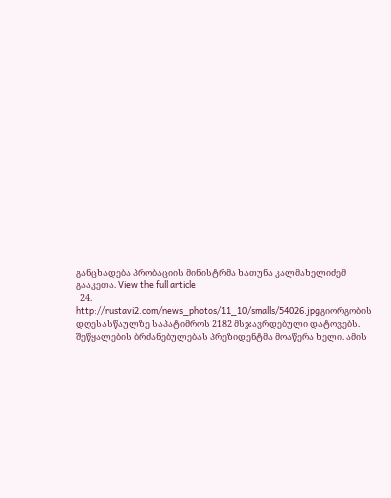განცხადება პრობაციის მინისტრმა ხათუნა კალმახელიძემ გააკეთა. View the full article
  24. http://rustavi2.com/news_photos/11_10/smalls/54026.jpgგიორგობის დღესასწაულზე საპატიმროს 2182 მსჯავრდებული დატოვებს. შეწყალების ბრძანებულებას პრეზიდენტმა მოაწერა ხელი. ამის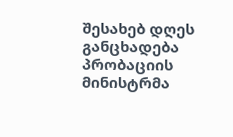შესახებ დღეს განცხადება პრობაციის მინისტრმა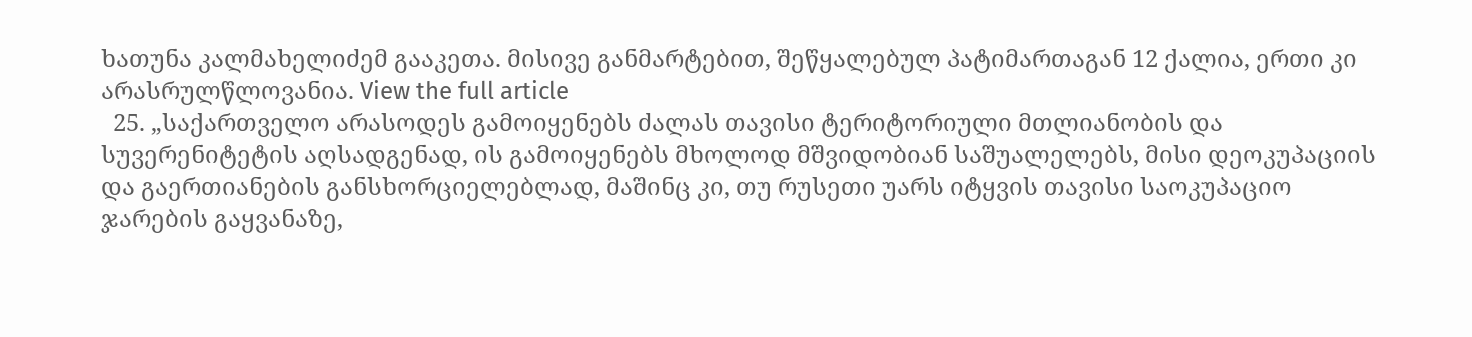ხათუნა კალმახელიძემ გააკეთა. მისივე განმარტებით, შეწყალებულ პატიმართაგან 12 ქალია, ერთი კი არასრულწლოვანია. View the full article
  25. „საქართველო არასოდეს გამოიყენებს ძალას თავისი ტერიტორიული მთლიანობის და სუვერენიტეტის აღსადგენად, ის გამოიყენებს მხოლოდ მშვიდობიან საშუალელებს, მისი დეოკუპაციის და გაერთიანების განსხორციელებლად, მაშინც კი, თუ რუსეთი უარს იტყვის თავისი საოკუპაციო ჯარების გაყვანაზე,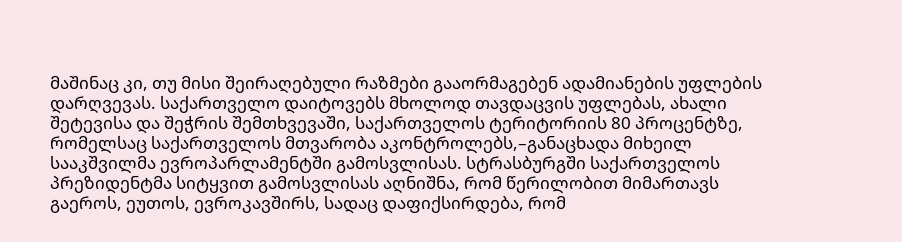მაშინაც კი, თუ მისი შეირაღებული რაზმები გააორმაგებენ ადამიანების უფლების დარღვევას. საქართველო დაიტოვებს მხოლოდ თავდაცვის უფლებას, ახალი შეტევისა და შეჭრის შემთხვევაში, საქართველოს ტერიტორიის 80 პროცენტზე, რომელსაც საქართველოს მთვარობა აკონტროლებს,–განაცხადა მიხეილ სააკშვილმა ევროპარლამენტში გამოსვლისას. სტრასბურგში საქართველოს პრეზიდენტმა სიტყვით გამოსვლისას აღნიშნა, რომ წერილობით მიმართავს გაეროს, ეუთოს, ევროკავშირს, სადაც დაფიქსირდება, რომ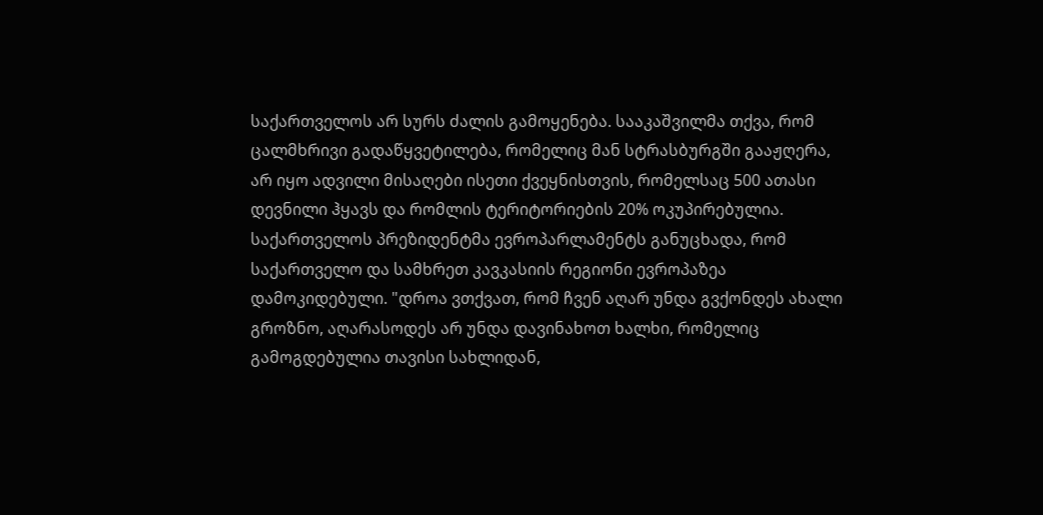საქართველოს არ სურს ძალის გამოყენება. სააკაშვილმა თქვა, რომ ცალმხრივი გადაწყვეტილება, რომელიც მან სტრასბურგში გააჟღერა, არ იყო ადვილი მისაღები ისეთი ქვეყნისთვის, რომელსაც 500 ათასი დევნილი ჰყავს და რომლის ტერიტორიების 20% ოკუპირებულია. საქართველოს პრეზიდენტმა ევროპარლამენტს განუცხადა, რომ საქართველო და სამხრეთ კავკასიის რეგიონი ევროპაზეა დამოკიდებული. "დროა ვთქვათ, რომ ჩვენ აღარ უნდა გვქონდეს ახალი გროზნო, აღარასოდეს არ უნდა დავინახოთ ხალხი, რომელიც გამოგდებულია თავისი სახლიდან,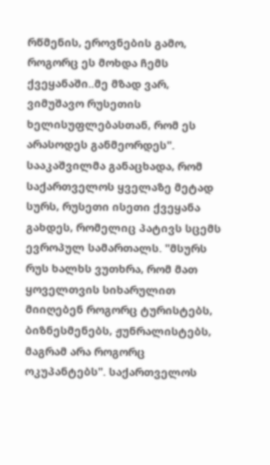რწმენის, ეროვნების გამო, როგორც ეს მოხდა ჩემს ქვეყანაში..მე მზად ვარ, ვიმუშავო რუსეთის ხელისუფლებასთან, რომ ეს არასოდეს განმეორდეს". სააკაშვილმა განაცხადა, რომ საქართველოს ყველაზე მეტად სურს, რუსეთი ისეთი ქვეყანა გახდეს, რომელიც პატივს სცემს ევროპულ სამართალს. "მსურს რუს ხალხს ვუთხრა, რომ მათ ყოველთვის სიხარულით მიიღებენ როგორც ტურისტებს, ბიზნესმენებს, ჟუნრალისტებს, მაგრამ არა როგორც ოკუპანტებს". საქართველოს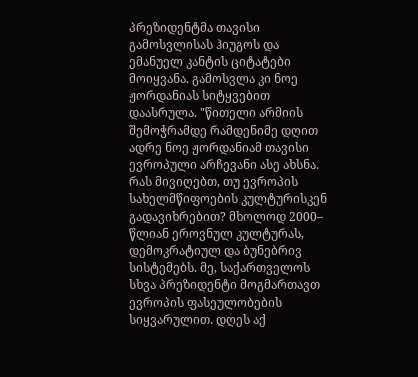პრეზიდენტმა თავისი გამოსვლისას ჰიუგოს და ემანუელ კანტის ციტატები მოიყვანა. გამოსვლა კი ნოე ჟორდანიას სიტყვებით დაასრულა. "წითელი არმიის შემოჭრამდე რამდენიმე დღით ადრე ნოე ჟორდანიამ თავისი ევროპული არჩევანი ასე ახსნა. რას მივიღებთ, თუ ევროპის სახელმწიფოების კულტურისკენ გადავიხრებით? მხოლოდ 2000– წლიან ეროვნულ კულტურას, დემოკრატიულ და ბუნებრივ სისტემებს. მე, საქართველოს სხვა პრეზიდენტი მოგმართავთ ევროპის ფასეულობების სიყვარულით. დღეს აქ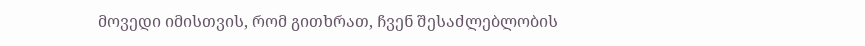მოვედი იმისთვის, რომ გითხრათ, ჩვენ შესაძლებლობის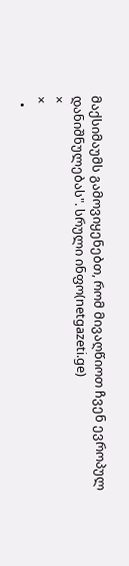მაქსიმაუმს გამოვიყენებთ, რომ მივაღწიოთ ჩვენ ევროპულ დანიშნულებას". სრული ინფო(netgazeti.ge)
×
×
  •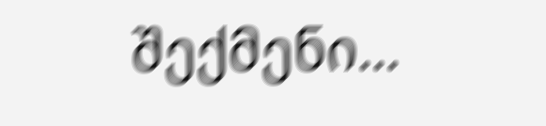შექმენი...